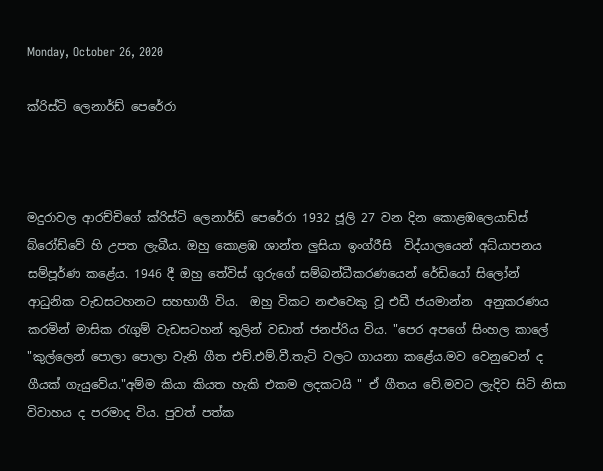Monday, October 26, 2020

ක්රිස්ටි ලෙනාර්ඩ් පෙරේරා



මදුරාවල ආරච්චිගේ ක්රිස්ටි ලෙනාර්ඩ් පෙරේරා 1932 ජූලි 27 වන දින කොළඹලෙයාඩ්ස් බ්රෝඩ්වේ හි උපත ලැබීය. ඔහු කොළඹ ශාන්ත ලුසියා ඉංග්රීසි  විද්යාලයෙන් අධ්යාපනය සම්පූර්ණ කළේය. 1946 දී ඔහු තේවිස් ගුරුගේ සම්බන්ධීකරණයෙන් රේඩියෝ සිලෝන්  ආධුනික වැඩසටහනට සහභාගී විය.  ඔහු විකට නළුවෙකු වූ එඩී ජයමාන්න  අනුකරණය කරමින් මාසික රැගුම් වැඩසටහන් තුලින් වඩාත් ජනප්රිය විය. "පෙර අපගේ සිංහල කාලේ "කුල්ලෙන් පොලා පොලා වැනි ගීත එච්.එම්.වී.තැටි වලට ගායනා කළේය.මව වෙනුවෙන් ද ගීයක් ගැයුවේය."අම්ම කියා කියත හැකි එකම ලදකටයි " ඒ ගීතය වේ.මවට ලැදිව සිටි නිසා විවාහය ද පරමාද විය. පුවත් පත්ක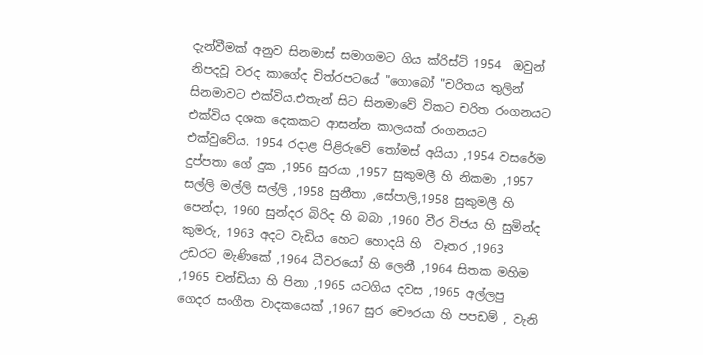දැන්වීමක් අනුව සිනමාස් සමාගමට ගිය ක්රිස්ටි 1954  ඔවුන් නිපදවූ වරද කාගේද චිත්රපටයේ "ගොබෝ "චරිතය තුලින් සිනමාවට එක්විය.එතැන් සිට සිනමාවේ විකට චරිත රංගනයට එක්විය දශක දෙකකට ආසන්න කාලයක් රංගනයට එක්වුවේය. 1954 රදාළ පිළිරුවේ තෝමස් අයියා ,1954 වසරේම දුප්පතා ගේ දුක ,1956 සුරයා ,1957 සුකුමලී හි නිකමා ,1957 සල්ලි මල්ලි සල්ලි ,1958 සුනීතා ,සේපාලි,1958 සුකුමලී හි පෙන්දා, 1960 සුන්දර බිරිද හි බබා ,1960 වීර විජය හි සුමින්ද කුමරු, 1963 අදට වැඩිය හෙට හොදයි හි  වෑතර ,1963 උඩරට මැණිකේ ,1964 ධීවරයෝ හි ලෙනී ,1964 සිතක මහිම ,1965 චන්ඩියා හි පිනා ,1965 යටගිය දවස ,1965 අල්ලපු ගෙදර සංගීත වාදකයෙක් ,1967 සුර චෞරයා හි පපඩම් , වැනි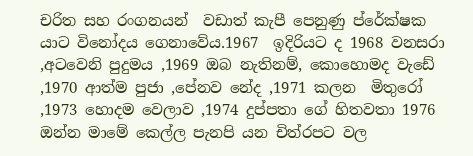චරිත සහ රංගනයන්  වඩාත් කැපී පෙනුණු ප්රේක්ෂක යාට විනෝදය ගෙනාවේය.1967  ඉදිරියට ද 1968 වනසරා ,අටවෙනි පුදුමය ,1969 ඔබ නැතිනම්, කොහොමද වැඩේ ,1970 ආත්ම පුජා ,පේනව නේද ,1971 කලන  මිතුරෝ ,1973 හොදම වෙලාව ,1974 දුප්පතා ගේ හිතවතා 1976 ඔන්න මාමේ කෙල්ල පැනපි යන චිත්රපට වල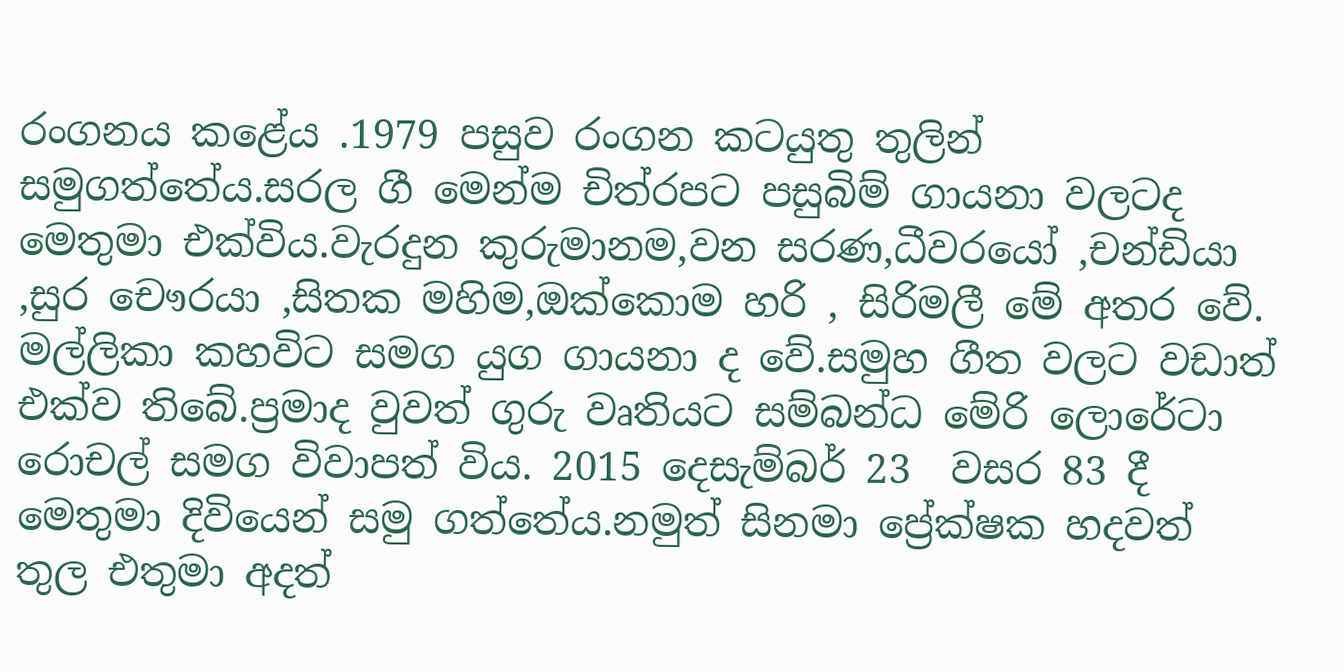රංගනය කළේය .1979 පසුව රංගන කටයුතු තුලින් සමුගත්තේය.සරල ගී මෙන්ම චිත්රපට පසුබිම් ගායනා වලටද මෙතුමා එක්විය.වැරදුන කුරුමානම,වන සරණ,ධීවරයෝ ,චන්ඩියා ,සුර චෞරයා ,සිතක මහිම,ඔක්කොම හරි , සිරිමලී මේ අතර වේ. මල්ලිකා කහවිට සමග යුග ගායනා ද වේ.සමුහ ගීත වලට වඩාත් එක්ව තිබේ.ප්‍රමාද වුවත් ගුරු වෘතියට සම්බන්ධ මේරි ලොරේටා රොචල් සමග විවාපත් විය. 2015 දෙසැම්බර් 23  වසර 83 දී මෙතුමා දිවියෙන් සමු ගත්තේය.නමුත් සිනමා ප්‍රේක්ෂක හදවත් තුල එතුමා අදත්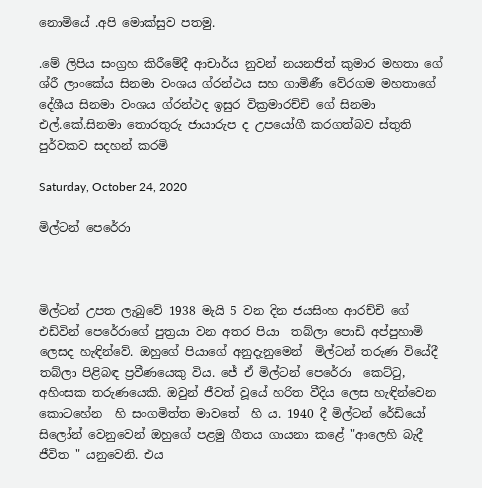නොමියේ .අපි මොක්සුව පතමු.

.මේ ලිපිය සංග්‍රහ කිරීමේදී ආචාර්ය නුවන් නයනජිත් කුමාර මහතා ගේ ශ්රී ලාංකේය සිනමා වංශය ග්රන්ථය සහ ගාමිණී වේරගම මහතාගේ දේශීය සිනමා වංශය ග්රන්ථද ඉසුර වික්‍රමාරච්චි ගේ සිනමා එල්.කේ.සිනමා තොරතුරු ජායාරුප ද උපයෝගී කරගත්බව ස්තුති පුර්වකව සදහන් කරමි

Saturday, October 24, 2020

මිල්ටන් පෙරේරා



මිල්ටන් උපත ලැබුවේ 1938 මැයි 5 වන දින ජයසිංහ ආරච්චි ගේ එඩ්වින් පෙරේරාගේ පුත්‍රයා වන අතර පියා  තබ්ලා පොඩි අප්පුහාමි ලෙසද හැඳින්වේ. ඔහුගේ පියාගේ අනුදැනුමෙන්  මිල්ටන් තරුණ වියේදී තබ්ලා පිළිබඳ ප්‍රවීණයෙකු විය. ජේ ඒ මිල්ටන් පෙරේරා  කෙට්ටු, අහිංසක තරුණයෙකි. ඔවුන් ජීවත් වූයේ හරිත වීදිය ලෙස හැඳින්වෙන කොටහේන  හි සංගමිත්ත මාවතේ  හි ය. 1940 දී මිල්ටන් රේඩියෝ සිලෝන් වෙනුවෙන් ඔහුගේ පළමු ගීතය ගායනා කළේ "ආලෙහි බැදී  ජීවිත " යනුවෙනි. එය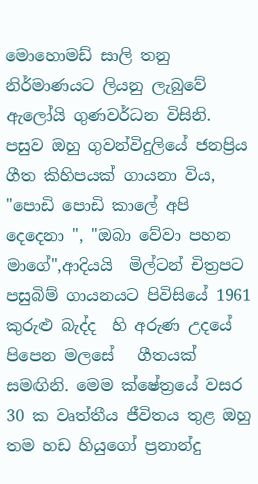මොහොමඩ් සාලි තනු නිර්මාණයට ලියනු ලැබුවේ  ඇලෝයි ගුණවර්ධන විසිනි. පසුව ඔහු ගුවන්විදුලියේ ජනප්‍රිය ගීත කිහිපයක් ගායනා විය, "පොඩි පොඩි කාලේ අපි දෙදෙනා ", "ඔබා වේවා පහන  මාගේ",ආදියයි  මිල්ටන් චිත්‍රපට  පසුබිම් ගායනයට පිවිසියේ 1961 කුරුළු බැද්ද  හි අරුණ උදයේ පිපෙන මලසේ   ගීතයක් සමඟිනි. මෙම ක්ෂේත්‍රයේ වසර 30 ක වෘත්තීය ජීවිතය තුළ ඔහු තම හඩ හියුගෝ ප්‍රනාන්දු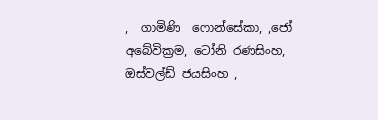,  ගාමිණි  ෆොන්සේකා, ,ජෝ අබේවික්‍රම, ටෝනි රණසිංහ, ඔස්වල්ඩ් ජයසිංහ ,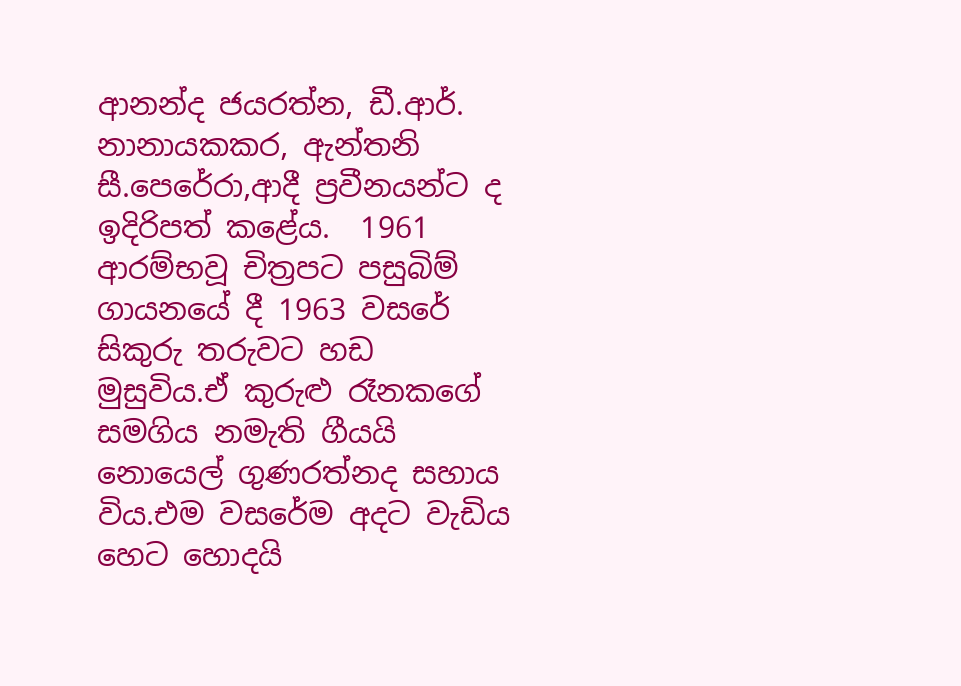ආනන්ද ජයරත්න, ඩී.ආර්. නානායකකර, ඇන්තනි සී.පෙරේරා,ආදී ප්‍රවීනයන්ට ද ඉදිරිපත් කළේය.  1961 ආරම්භවූ චිත්‍රපට පසුබිම් ගායනයේ දී 1963 වසරේ සිකුරු තරුවට හඩ  මුසුවිය.ඒ කුරුළු රෑනකගේ සමගිය නමැති ගීයයි නොයෙල් ගුණරත්නද සහාය විය.එම වසරේම අදට වැඩිය හෙට හොදයි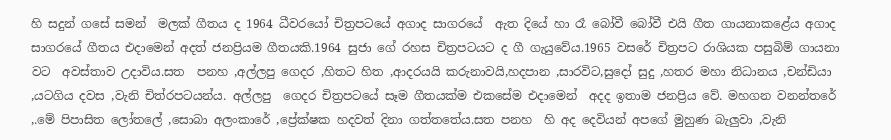හි සදුන් ගසේ සමන්  මලක් ගීතය ද 1964 ධීවරයෝ චිත්‍රපටයේ අගාද සාගරයේ  ඇත දියේ හා රෑ බෝවී බෝවී එයි ගීත ගායනාකළේය අගාද සාගරයේ ගීතය එදාමෙන් අදත් ජනප්‍රියම ගීතයකි.1964 සුජා ගේ රහස චිත්‍රපටයට ද ගී ගැයුවේය.1965 වසරේ චිත්‍රපට රාශියක පසුබිම් ගායනා වට  අවස්තාව උදාවිය.සත  පනහ ,අල්ලපු ගෙදර ,හිතට හිත ,ආදරයයි කරුනාවයි,හදපාන ,සාරවිට,සුදෝ සුදු ,හතර මහා නිධානය ,චන්ඩියා ,යටගිය දවස ,වැනි චිත්රපටයන්ය. අල්ලපු  ගෙදර චිත්‍රපටයේ සෑම ගීතයක්ම එකසේම එදාමෙන්  අදද ඉතාම ජනප්‍රිය වේ. මහගන වනන්තරේ ,.මේ පිපාසිත ලෝතලේ ,සොබා අලංකාරේ ,ප්‍රේක්ෂක හදවත් දිනා ගත්තතේය.සත පනහ  හි අද දෙවියන් අපගේ මුහුණ බැලුවා ,වැනි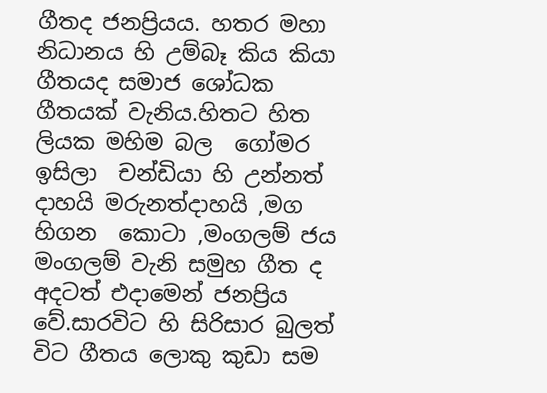ගීතද ජනප්‍රියය. හතර මහා නිධානය හි උම්බෑ කිය කියා ගීතයද සමාජ ශෝධක ගීතයක් වැනිය.හිතට හිත ලියක මහිම බල  ගෝමර ඉසිලා  චන්ඩියා හි උන්නත් දාහයි මරුනත්දාහයි ,මග හිගන  කොටා ,මංගලම් ජය මංගලම් වැනි සමුහ ගීත ද අදටත් එදාමෙන් ජනප්‍රිය වේ.සාරවිට හි සිරිසාර බුලත් විට ගීතය ලොකු කුඩා සම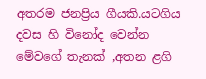අතරම ජනප්‍රිය ගීයකි.යටගිය දවස හි විනෝද වෙන්න මේවගේ තැනක් ,අතන ළගි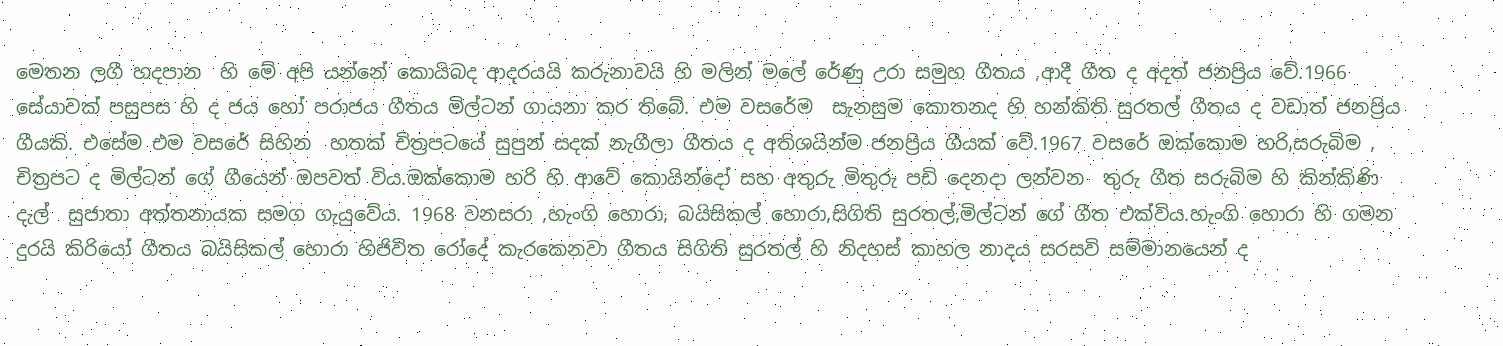මෙතන ලගී හදපාන  හි මේ අපි යන්නේ කොයිබද ආදරයයි කරුනාවයි හි මලින් මලේ රේණු උරා සමුහ ගීතය ,ආදී ගීත ද අදත් ජනප්‍රිය වේ.1966 සේයාවක් පසුපස හි ද ජය හෝ පරාජය ගීතය මිල්ටන් ගායනා කර තිබේ. එම වසරේම  සැනසුම කොතනද හි හන්කිති සුරතල් ගීතය ද වඩාත් ජනප්‍රිය ගීයකි. එසේම එම වසරේ සිහින  හතක් චිත්‍රපටයේ සුපුන් සදක් නැගීලා ගීතය ද අතිශයින්ම ජනප්‍රිය ගීයක් වේ.1967 වසරේ ඔක්කොම හරි,සරුබිම , චිත්‍රපට ද මිල්ටන් ගේ ගීයෙන් ඔපවත් විය.ඔක්කොම හරි හි ආවේ කොයින්දෝ සහ අතුරු මිතුරු පඩි දෙනදා ලන්වන  තුරු ගීත සරුබිම හි කින්කිණි දැල්  සුජාතා අත්තනායක සමග ගැයුවේය. 1968 වනසරා ,හැංගි හොරා, බයිසිකල් හොරා,සිගිති සුරතල්,මිල්ටන් ගේ ගීත එක්විය.හැංගි හොරා හි ගමන දුරයි කිරියෝ ගීතය බයිසිකල් හොරා හිජිවිත රෝදේ කැරකෙනවා ගීතය සිගිති සුරතල් හි නිදහස් කාහල නාදය සරසවි සම්මානයෙන් ද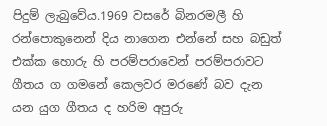පිදුම් ලැබුවේය.1969 වසරේ බිනරමලී හි රන්පොකුනෙන් දිය නාගෙන එන්නේ සහ බඩුත් එක්ක හොරු හි පරම්පරාවෙන් පරම්පරාවට ගීතය ග ගමනේ කෙලවර මරණේ බව දැන යන යුග ගීතය ද හරිම අපුරු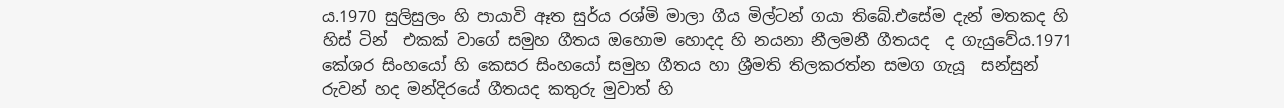ය.1970 සුලිසුලං හි පායාවි ඈත සුර්ය රශ්මි මාලා ගීය මිල්ටන් ගයා තිබේ.එසේම දැන් මතකද හි හිස් ටින්  එකක් වාගේ සමුහ ගීතය ඔහොම හොදද හි නයනා නීලමනී ගීතයද  ද ගැයුවේය.1971 කේශර සිංහයෝ හි කෙසර සිංහයෝ සමුහ ගීතය හා ශ්‍රීමති තිලකරත්න සමග ගැයූ  සන්සුන් රුවන් හද මන්දිරයේ ගීතයද කතුරු මුවාත් හි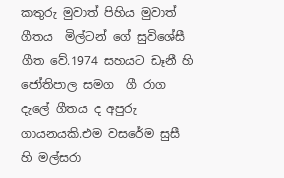කතුරු මුවාත් පිහිය මුවාත් ගීතය  මිල්ටන් ගේ සුවිශේසී ගීත වේ.1974 සහයට ඩෑනී හි ජෝතිපාල සමග  ගී රාග දැලේ ගීතය ද අපුරු ගායනයකි.එම වසරේම සුසී හි මල්සරා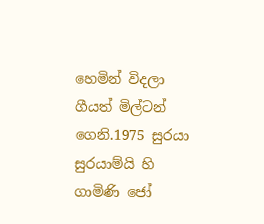හෙමින් විදලා ගීයත් මිල්ටන් ගෙනි.1975 සුරයා සුරයාම්යි හි ගාමිණි ජෝ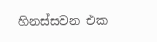හිනස්සවන එක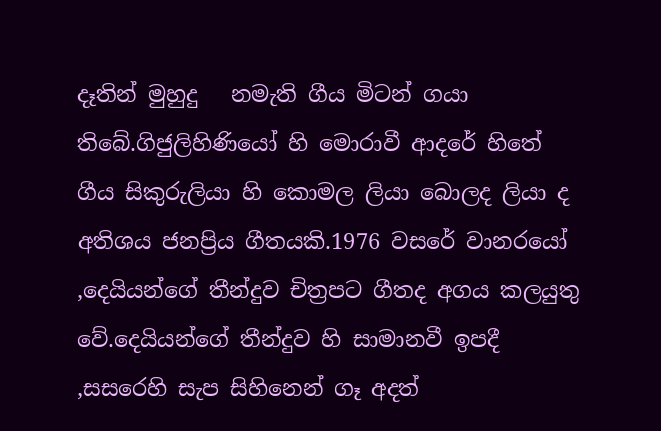දෑතින් මුහුදු   නමැති ගීය මිටන් ගයා තිබේ.ගිජුලිහිණියෝ හි මොරාවී ආදරේ හිතේ ගීය සිකුරුලියා හි කොමල ලියා බොලද ලියා ද අතිශය ජනප්‍රිය ගීතයකි.1976 වසරේ වානරයෝ ,දෙයියන්ගේ තීන්දුව චිත්‍රපට ගීතද අගය කලයුතු වේ.දෙයියන්ගේ තීන්දුව හි සාමානවී ඉපදී ,සසරෙහි සැප සිහිනෙන් ගෑ අදත්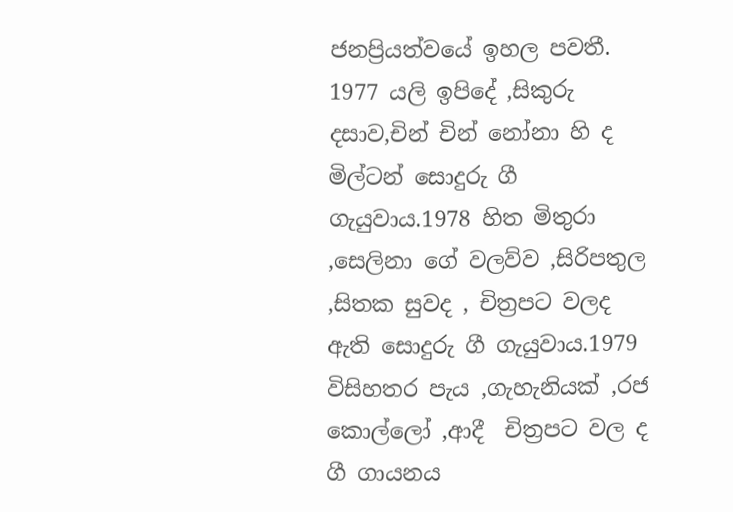ජනප්‍රියත්වයේ ඉහල පවතී. 1977 යලි ඉපිදේ ,සිකුරු දසාව,චින් චින් නෝනා හි ද මිල්ටන් සොදුරු ගී ගැයුවාය.1978 හිත මිතුරා ,සෙලිනා ගේ වලව්ව ,සිරිපතුල ,සිතක සුවද , චිත්‍රපට වලද ඇති සොදුරු ගී ගැයුවාය.1979 විසිහතර පැය ,ගැහැනියක් ,රජ කොල්ලෝ ,ආදී  චිත්‍රපට වල ද ගී ගායනය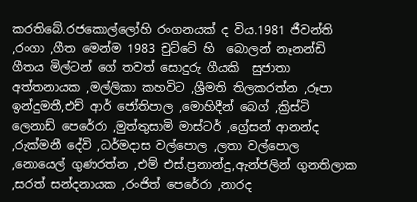කරතිබේ.රජකොල්ලෝහි රංගනයක් ද විය.1981 ජීවන්ති ,රංගා ,ගීත මෙන්ම 1983 චුට්ටේ හි  බොලන් නෑනන්ඩි ගීතය මිල්ටන් ගේ තවත් සොදුරු ගීයකි  සුජාතා අත්තනායක ,මල්ලිකා කහවිට ,ශ්‍රීමති තිලකරත්න ,රූපා ඉන්දුමතී,එච් ආර් ජෝතිපාල ,මොහිදීන් බෙග් ,ක්‍රිස්ටි ලෙනාඩ් පෙරේරා ,මුත්තුසාමි මාස්ටර් ,ග්‍රේසන් ආනන්ද ,රුක්මනී දේවි ,ධර්මදාස වල්පොල ,ලතා වල්පොල ,නොයෙල් ගුණරත්න ,එම් එස්.ප්‍රනාන්දු,ඇන්ජලින් ගුනතිලාක ,සරත් සන්දනායක ,රංජිත් පෙරේරා ,නාරද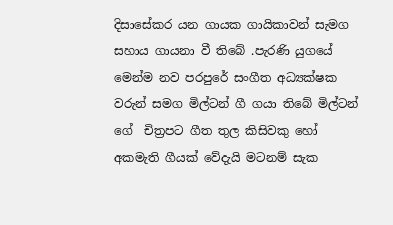දිසාසේකර යන ගායක ගායිකාවන් සැමග සහාය ගායනා වී තිබේ .පැරණි යුගයේ මෙන්ම නව පරපුරේ සංගීත අධ්‍යක්ෂක වරුන් සමග මිල්ටන් ගී ගයා තිබේ මිල්ටන් ගේ  චිත්‍රපට ගීත තුල කිසිවකු හෝ අකමැති ගීයක් වේදැයි මටනම් සැක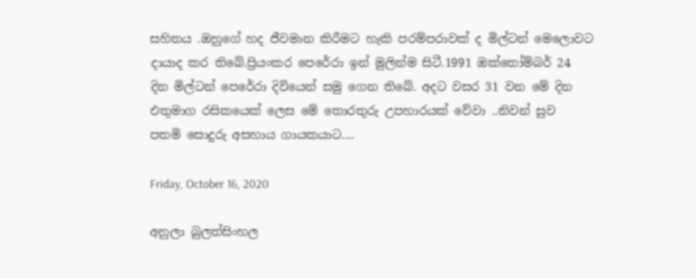සහිතය .ඔහුගේ හද ජීවමාන කිරීමට හැකි පරම්පරාවක් ද මිල්ටන් මෙලොවට දායාද කර තිබේ.ප්‍රියංකර පෙරේරා ඉන් මුලින්ම සිටී.1991 ඔක්තෝම්බර් 24 දින මිල්ටන් පෙරේරා දිවියෙන් සමු ගෙන තිබේ. අදට වසර 31 වන මේ දින එතුමාග රසිකයෙක් ලෙස මේ තොරතුරු උපහාරයක් වේවා ..නිවන් සුව  පතමි සොදුරු අසහාය ගායකයාට....

Friday, October 16, 2020

අනුලා බුලත්සිංහල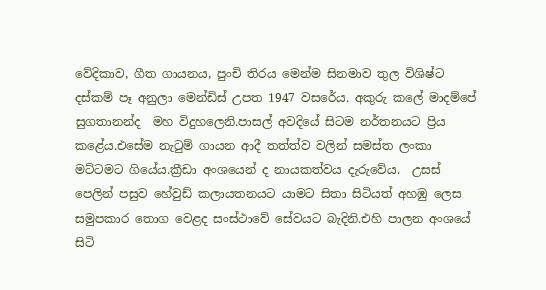වේදිකාව, ගීත ගායනය, පුංචි තිරය මෙන්ම සිනමාව තුල විශිෂ්ට දස්කම් පෑ අනුලා මෙන්ඩිස් උපත 1947 වසරේය. අකුරු කලේ මාදම්පේ සුගතානන්ද  මහ විදුහලෙනි.පාසල් අවදියේ සිටම නර්තනයට ප්‍රිය කළේය.එසේම නැටුම් ගායන ආදී තත්ත්ව වලින් සමස්ත ලංකා මට්ටමට ගියේය.ක්‍රීඩා අංශයෙන් ද නායකත්වය දැරුවේය.  උසස් පෙලින් පසුව හේවුඩ් කලායතනයට යාමට සිතා සිටියත් අහඹු ලෙස  සමුපකාර තොග වෙළද සංස්ථාවේ සේවයට බැදිනි.එහි පාලන අංශයේ සිටි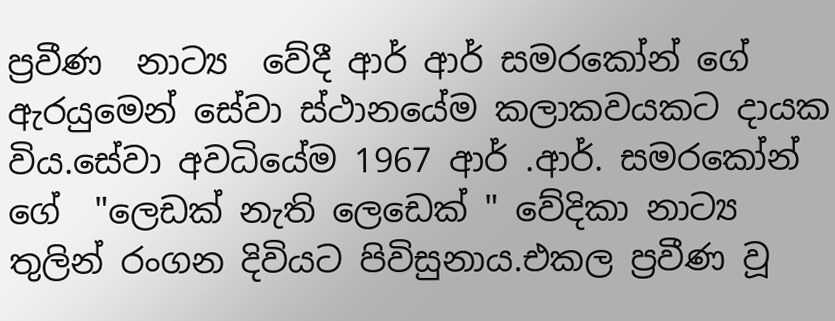ප්‍රවීණ  නාට්‍ය  වේදී ආර් ආර් සමරකෝන් ගේ ඇරයුමෙන් සේවා ස්ථානයේම කලාකවයකට දායක විය.සේවා අවධියේම 1967 ආර් .ආර්. සමරකෝන් ගේ  "ලෙඩක් නැති ලෙඩෙක් " වේදිකා නාට්‍ය තුලින් රංගන දිවියට පිවිසුනාය.එකල ප්‍රවීණ වූ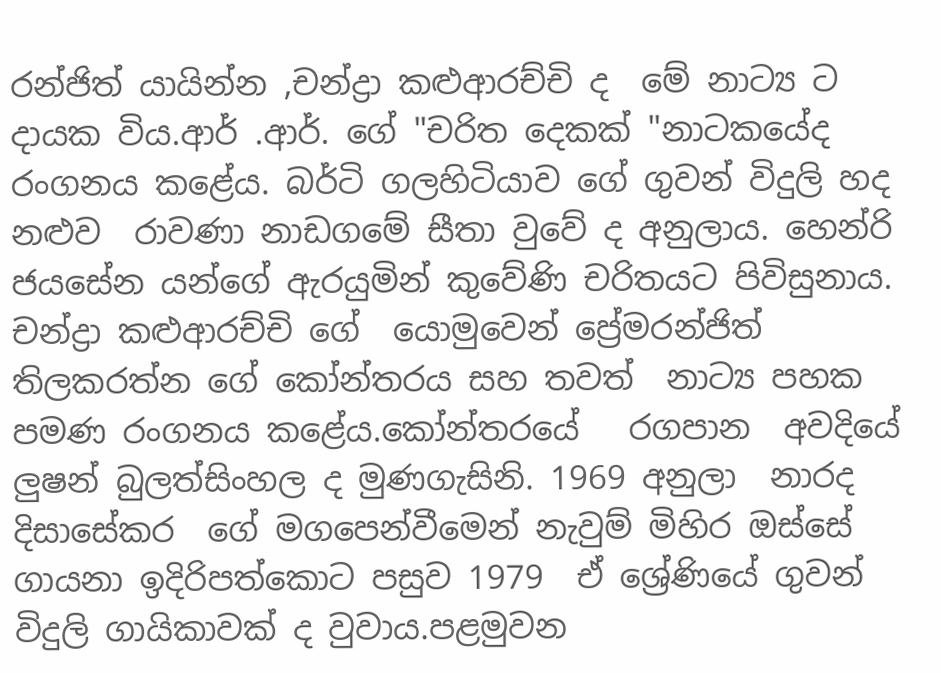රන්ජිත් යායින්න ,චන්ද්‍රා කළුආරච්චි ද  මේ නාට්‍ය ට දායක විය.ආර් .ආර්. ගේ "චරිත දෙකක් "නාටකයේද රංගනය කළේය. බර්ටි ගලහිටියාව ගේ ගුවන් විදුලි හද නළුව  රාවණා නාඩගමේ සීතා වුවේ ද අනුලාය. හෙන්රි ජයසේන යන්ගේ ඇරයුමින් කුවේණි චරිතයට පිවිසුනාය. චන්ද්‍රා කළුආරච්චි ගේ  යොමුවෙන් ප්‍රේමරන්ජිත් තිලකරත්න ගේ කෝන්තරය සහ තවත්  නාට්‍ය පහක පමණ රංගනය කළේය.කෝන්තරයේ   රගපාන  අවදියේ ලුෂන් බුලත්සිංහල ද මුණගැසිනි. 1969 අනුලා  නාරද දිසාසේකර  ගේ මගපෙන්වීමෙන් නැවුම් මිහිර ඔස්සේ ගායනා ඉදිරිපත්කොට පසුව 1979  ඒ ශ්‍රේණියේ ගුවන් විදුලි ගායිකාවක් ද වුවාය.පළමුවන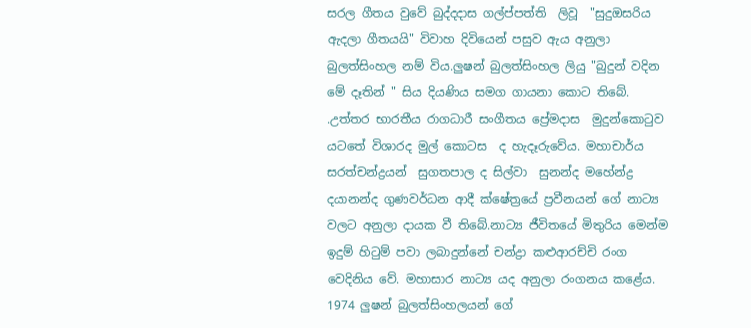සරල ගීතය වුවේ බුද්දදාස ගල්ප්පත්ති  ලිවූ  "සුදුඔසරිය ඇදලා ගීතයයි" විවාහ දිවියෙන් පසුව ඇය අනුලා බුලත්සිංහල නම් විය.ලුෂන් බුලත්සිංහල ලියු "බුදුන් වදින මේ දෑතින් " සිය දියණිය සමග ගායනා කොට තිබේ. .උත්තර භාරතීය රාගධාරී සංගීතය ප්‍රේමදාස  මුදුන්කොටුව යටතේ විශාරද මුල් කොටස  ද හැදෑරුවේය. මහාචාර්ය සරත්චන්ද්‍රයන්  සුගතපාල ද සිල්වා  සුනන්ද මහේන්ද්‍ර දයානන්ද ගුණවර්ධන ආදී ක්ෂේත්‍රයේ ප්‍රවීනයන් ගේ නාට්‍ය වලට අනුලා දායක වී තිබේ.නාට්‍ය ජීවිතයේ මිතුරිය මෙන්ම ඉදුම් හිටුම් පවා ලබාදුන්නේ චන්ද්‍රා කළුආරච්චි රංග වෙදිනිය වේ. මහාසාර නාට්‍ය යද අනුලා රංගනය කළේය. 1974 ලුෂන් බුලත්සිංහලයන් ගේ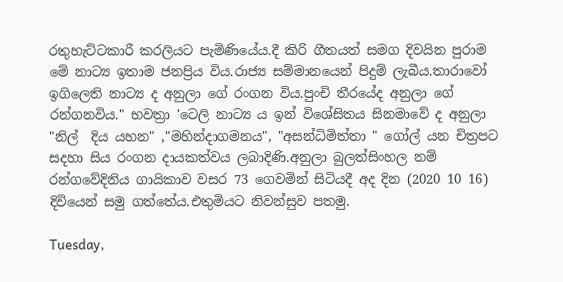රතුහැට්ටකාරී කරලියට පැමිණියේය.දී කිරි ගීතයත් සමග දිවයින පුරාම මේ නාට්‍ය ඉතාම ජනප්‍රිය විය.රාජ්‍ය සම්මානයෙන් පිදුම් ලැබීය.තාරාවෝ ඉගිලෙති නාට්‍ය ද අනුලා ගේ රංගන විය.පුංචි තීරයේද අනුලා ගේ රන්ගනවිය." භවත්‍රා 'ටෙලි නාට්‍ය ය ඉන් විශේසිතය සිනමාවේ ද අනුලා "නිල්  දිය යහන" ,"මහින්දාගමනය", "අසන්ධිමිත්තා " ගෝල් යන චිත්‍රපට සදහා සිය රංගන දායකත්වය ලබාදිණි.අනුලා බුලත්සිංහල නම්  රන්ගවේදිනිය ගායිකාව වසර 73 ගෙවමින් සිටියදී අද දින (2020 10 16)  දිවියෙන් සමු ගත්තේය.එතුමියට නිවන්සුව පතමු.

Tuesday,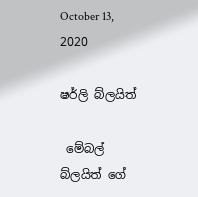October 13, 2020

ෂර්ලි බ්ලයිත්

 මේබල් බ්ලයිත් ගේ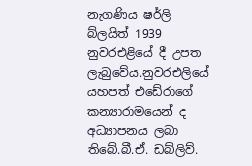නැගණිය ෂර්ලි බ්ලයිත් 1939 නුවරඑළියේ දී උපත ලැබුවේය.නුවරඑලියේ  යහපත් එඩේරාගේ කන්‍යාරාමයෙන් ද අධ්‍යාපනය ලබා තිබේ.බී.ඒ. ඩබ්ලිව්.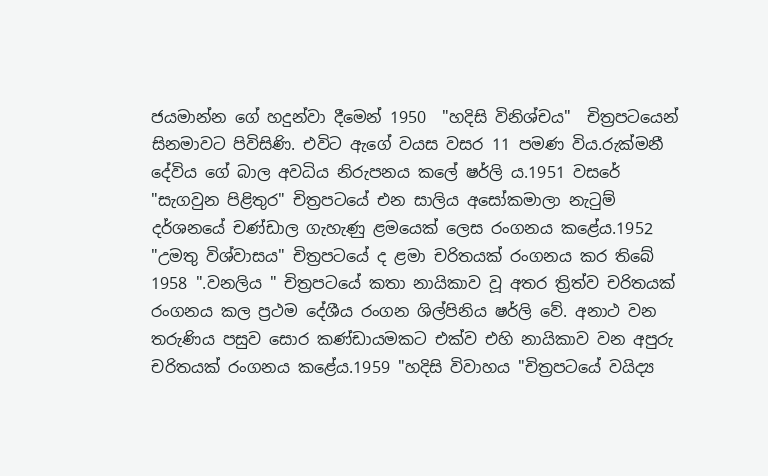ජයමාන්න ගේ හදුන්වා දීමෙන් 1950  "හදිසි විනිශ්චය"  චිත්‍රපටයෙන්  සිනමාවට පිවිසිණි. එවිට ඇගේ වයස වසර 11 පමණ විය.රුක්මනී දේවිය ගේ බාල අවධිය නිරුපනය කලේ ෂර්ලි ය.1951 වසරේ "සැගවුන පිළිතුර" චිත්‍රපටයේ එන සාලිය අසෝකමාලා නැටුම් දර්ශනයේ චණ්ඩාල ගැහැණු ළමයෙක් ලෙස රංගනය කළේය.1952 "උමතු විශ්වාසය" චිත්‍රපටයේ ද ළමා චරිතයක් රංගනය කර තිබේ 1958 ".වනලිය " චිත්‍රපටයේ කතා නායිකාව වූ අතර ත්‍රිත්ව චරිතයක් රංගනය කල ප්‍රථම දේශීය රංගන ශිල්පිනිය ෂර්ලි වේ. අනාථ වන තරුණිය පසුව සොර කණ්ඩායමකට එක්ව එහි නායිකාව වන අපුරු චරිතයක් රංගනය කළේය.1959 "හදිසි විවාහය "චිත්‍රපටයේ වයිද්‍ය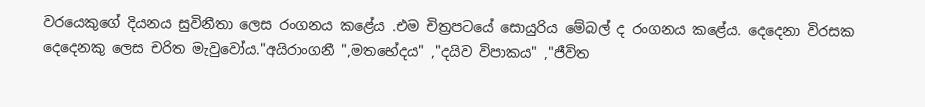වරයෙකුගේ දියනය සුවිනීතා ලෙස රංගනය කළේය .එම චිත්‍රපටයේ සොයුරිය මේබල් ද රංගනය කළේය. දෙදෙනා විරසක දෙදෙනකු ලෙස චරිත මැවුවෝය."අයිරාංගනී ",මතභේදය" ,"දයිව විපාකය" ,"ජීවිත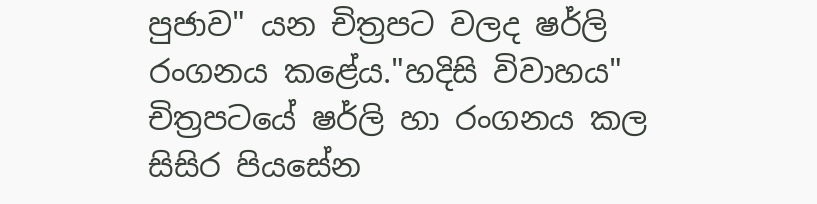පුජාව" යන චිත්‍රපට වලද ෂර්ලි රංගනය කළේය."හදිසි විවාහය" චිත්‍රපටයේ ෂර්ලි හා රංගනය කල සිසිර පියසේන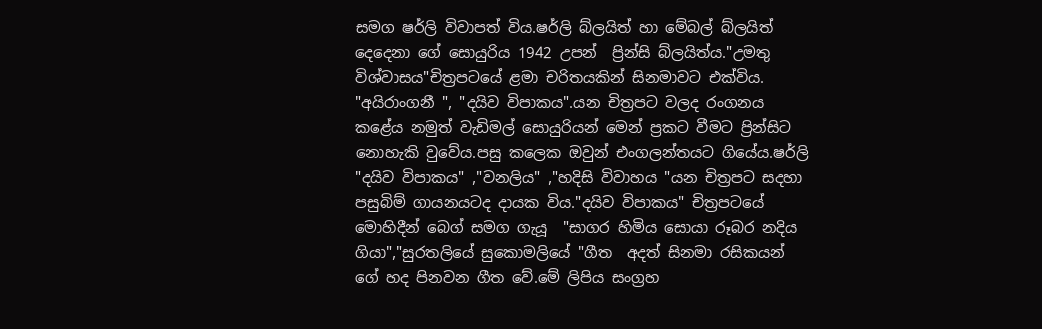සමග ෂර්ලි විවාපත් විය.ෂර්ලි බ්ලයිත් හා මේබල් බ්ලයිත් දෙදෙනා ගේ සොයුරිය 1942 උපන්  ප්‍රින්සි බ්ලයිත්ය."උමතු විශ්වාසය"චිත්‍රපටයේ ළමා චරිතයකින් සිනමාවට එක්විය. "අයිරාංගනී ", "දයිව විපාකය".යන චිත්‍රපට වලද රංගනය කළේය නමුත් වැඩිමල් සොයුරියන් මෙන් ප්‍රකට වීමට ප්‍රින්සිට නොහැකි වුවේය.පසු කලෙක ඔවුන් එංගලන්තයට ගියේය.ෂර්ලි "දයිව විපාකය" ,"වනලිය" ,"හදිසි විවාහය "යන චිත්‍රපට සදහා පසුබිම් ගායනයටද දායක විය."දයිව විපාකය" චිත්‍රපටයේ මොහිදීන් බෙග් සමග ගැයූ  "සාගර හිමිය සොයා රූබර නදිය ගියා","සුරතලියේ සුකොමලියේ "ගීත  අදත් සිනමා රසිකයන් ගේ හද පිනවන ගීත වේ.මේ ලිපිය සංග්‍රහ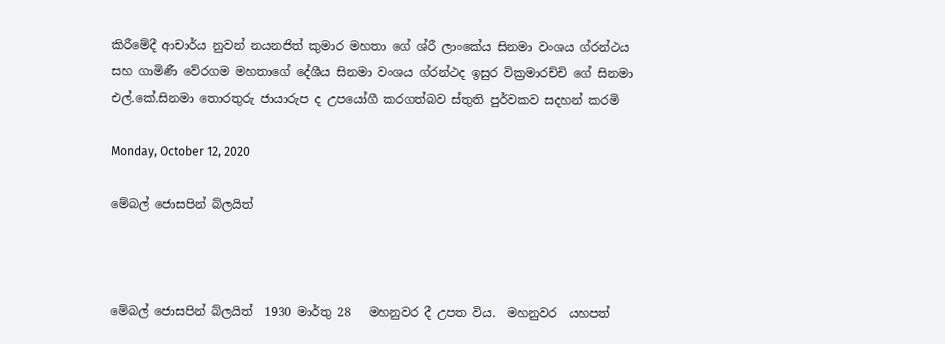කිරීමේදී ආචාර්ය නුවන් නයනජිත් කුමාර මහතා ගේ ශ්රී ලාංකේය සිනමා වංශය ග්රන්ථය සහ ගාමිණී වේරගම මහතාගේ දේශීය සිනමා වංශය ග්රන්ථද ඉසුර වික්‍රමාරච්චි ගේ සිනමා එල්.කේ.සිනමා තොරතුරු ජායාරුප ද උපයෝගී කරගත්බව ස්තුති පුර්වකව සදහන් කරමි

Monday, October 12, 2020

මේබල් ජොසපින් බ්ලයිත්



මේබල් ජොසපින් බ්ලයිත්  1930 මාර්තු 28   මහනුවර දී උපත විය.  මහනුවර  යහපත්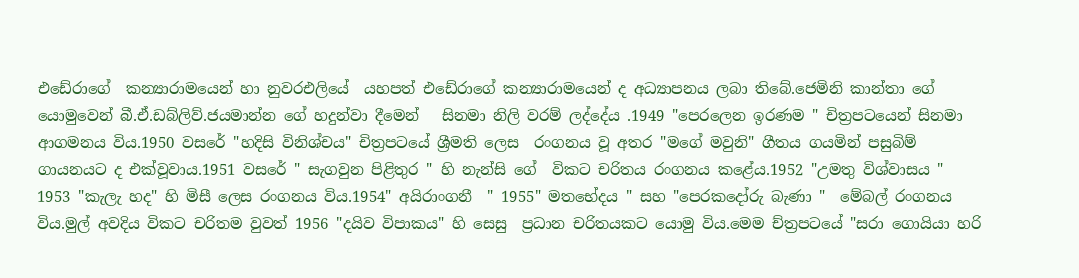එඩේරාගේ  කන්‍යාරාමයෙන් හා නුවරඑලියේ  යහපත් එඩේරාගේ කන්‍යාරාමයෙන් ද අධ්‍යාපනය ලබා තිබේ.ජෙමිනි කාන්තා ගේ යොමුවෙන් බී.ඒ.ඩබ්ලිව්.ජයමාන්න ගේ හදුන්වා දීමෙන්   සිනමා නිලි වරම් ලද්දේය .1949 "පෙරලෙන ඉරණම " චිත්‍රපටයෙන් සිනමා ආගමනය විය.1950 වසරේ "හදිසි විනිශ්චය" චිත්‍රපටයේ ශ්‍රීමති ලෙස  රංගනය වූ අතර "මගේ මවුනි" ගීතය ගයමින් පසුබිම් ගායනයට ද එක්වූවාය.1951 වසරේ " සැගවුන පිළිතුර " හි නැන්සි ගේ  විකට චරිතය රංගනය කළේය.1952 "උමතු විශ්වාසය " 1953 "කැලැ හද" හි මිසී ලෙස රංගනය විය.1954" අයිරාංගනී  " 1955" මතභේදය " සහ "පෙරකදෝරු බැණා "  මේබල් රංගනය විය.මුල් අවදිය විකට චරිතම වුවත් 1956 "දයිව විපාකය" හි සෙසු  ප්‍රධාන චරිතයකට යොමු විය.මෙම ච්ත්‍රපටයේ "සරා ගොයියා හරි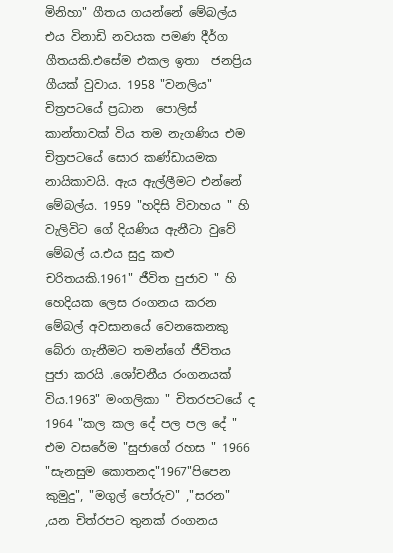මිනිහා" ගීතය ගයන්නේ මේබල්ය එය විනාඩි නවයක පමණ දීර්ග ගීතයකි.එසේම එකල ඉතා  ජනප්‍රිය ගීයක් වුවාය. 1958 "වනලිය" චිත්‍රපටයේ ප්‍රධාන  පොලිස් කාන්තාවක් විය තම නැගණිය එම චිත්‍රපටයේ සොර කණ්ඩායමක නායිකාවයි. ඇය ඇල්ලීමට එන්නේ මේබල්ය. 1959 "හදිසි විවාහය " හි වැලිවිට ගේ දියණිය ඇනීටා වුවේ මේබල් ය.එය සුදු කළු චරිතයකි.1961" ජීවිත පුජාව " හි හෙදියක ලෙස රංගනය කරන මේබල් අවසානයේ වෙනකෙනකු බේරා ගැනීමට තමන්ගේ ජීවිතය පුජා කරයි .ශෝචනීය රංගනයක් විය.1963" මංගලිකා " චිතරපටයේ ද 1964 "කල කල දේ පල පල දේ " එම වසරේම "සුජාගේ රහස " 1966 "සැනසුම කොතනද"1967"පිපෙන කුමුදු", "මගුල් පෝරුව" ,"සරන" ,යන චිත්රපට තුනක් රංගනය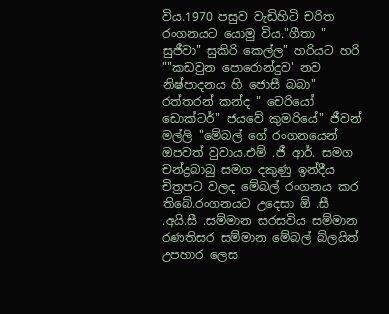විය.1970 පසුව වැඩිහිටි චරිත රංගනයට යොමු විය."ගීතා " සුජීවා" සුකිරි කෙල්ල" හරියට හරි ""කඩවුන පොරොන්දුව' නව නිෂ්පාදනය හි ජොසී බබා" රත්තරන් කන්ද " චෙරියෝ ඩොක්ටර්" ජයවේ කුමරියේ" ජීවන් මල්ලි "මේබල් ගේ රංගනයෙන් ඔපවත් වුවාය.එම් .ජී ආර්. සමග චන්ද්‍රබාබු සමග දකුණු ඉන්දීය චිත්‍රපට වලද මේබල් රංගනය කර තිබේ.රංගනයට උදෙසා ඕ .සී .අයි.සී .සම්මාන සරසවිය සම්මාන රණතිසර සම්මාන මේබල් බ්ලයිත් උපහාර ලෙස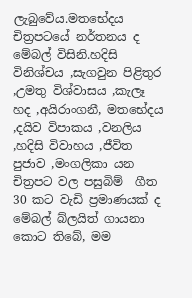ලැබුවේය.මතභේදය චිත්‍රපටයේ නර්තනය ද මේබල් විසිනි.හදිසි විනිශ්චය ,සැගවුන පිළිතුර ,උමතු විශ්වාසය ,කැලෑ හද ,අයිරාංගනී, මතභේදය ,දයිව විපාකය ,වනලිය ,හදිසි විවාහය ,ජීවිත පුජාව ,මංගලිකා යන චිත්‍රපට වල පසුබිම්  ගීත 30 කට වැඩි ප්‍රමාණයක් ද මේබල් බ්ලයිත් ගායනා කොට තිබේ, මම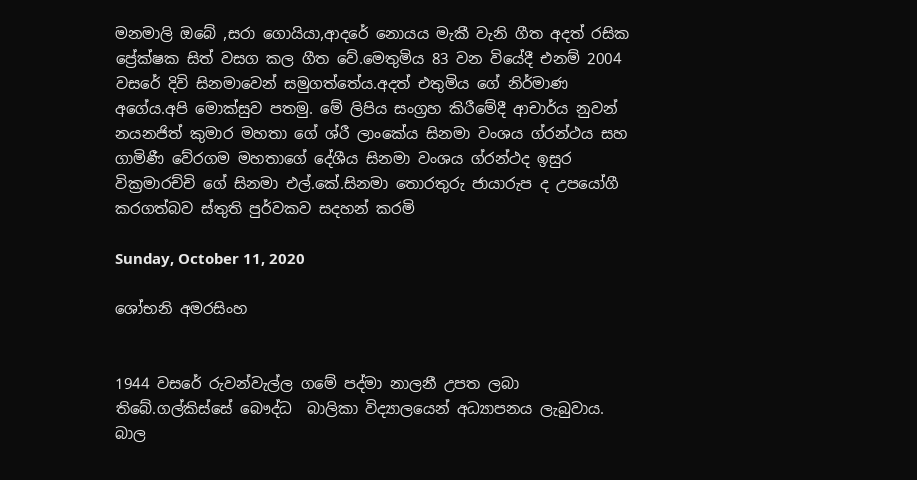මනමාලි ඔබේ ,සරා ගොයියා,ආදරේ නොයය මැකී වැනි ගීත අදත් රසික ප්‍රේක්ෂක සිත් වසග කල ගීත වේ.මෙතුමිය 83 වන වියේදී එනම් 2004 වසරේ දිවි සිනමාවෙන් සමුගත්තේය.අදත් එතුමිය ගේ නිර්මාණ අගේය.අපි මොක්සුව පතමු. මේ ලිපිය සංග්‍රහ කිරීමේදී ආචාර්ය නුවන් නයනජිත් කුමාර මහතා ගේ ශ්රී ලාංකේය සිනමා වංශය ග්රන්ථය සහ ගාමිණී වේරගම මහතාගේ දේශීය සිනමා වංශය ග්රන්ථද ඉසුර වික්‍රමාරච්චි ගේ සිනමා එල්.කේ.සිනමා තොරතුරු ජායාරුප ද උපයෝගී කරගත්බව ස්තුති පුර්වකව සදහන් කරමි

Sunday, October 11, 2020

ශෝභනි අමරසිංහ


1944 වසරේ රුවන්වැල්ල ගමේ පද්මා නාලනී උපත ලබා තිබේ.ගල්කිස්සේ බෞද්ධ  බාලිකා විද්‍යාලයෙන් අධ්‍යාපනය ලැබුවාය. බාල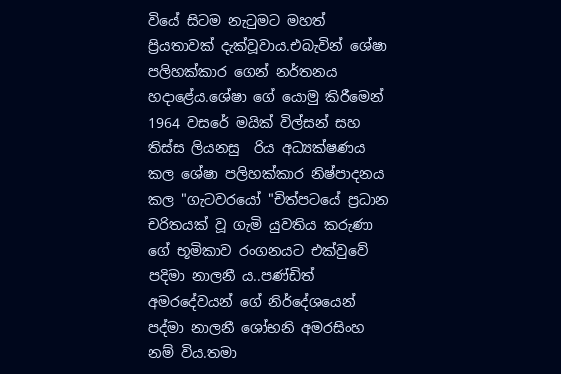වියේ සිටම නැටුමට මහත් ප්‍රියතාවක් දැක්වූවාය.එබැවින් ශේෂා පලිහක්කාර ගෙන් නර්තනය හදාළේය.ශේෂා ගේ යොමු කිරීමෙන් 1964 වසරේ මයික් විල්සන් සහ තිස්ස ලියනසු  රිය අධ්‍යක්ෂණය කල ශේෂා පලිහක්කාර නිෂ්පාදනය කල "ගැටවරයෝ "චිත්‍පටයේ ප්‍රධාන චරිතයක් වූ ගැමි යුවතිය කරුණා ගේ භූමිකාව රංගනයට එක්වුවේ පදිමා නාලනී ය..පණ්ඩිත් අමරදේවයන් ගේ නිර්දේශයෙන් පද්මා නාලනී ශෝභනි අමරසිංහ නම් විය.තමා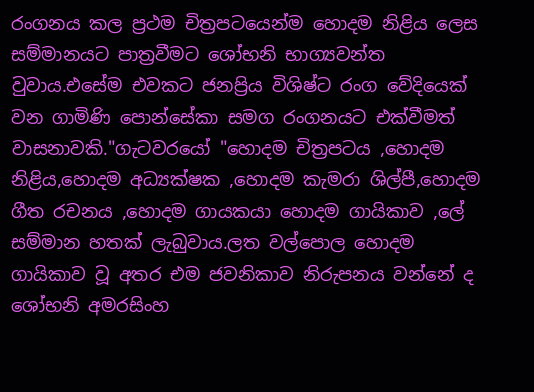රංගනය කල ප්‍රථම චිත්‍රපටයෙන්ම හොදම නිළිය ලෙස සම්මානයට පාත්‍රවීමට ශෝභනි භාග්‍යවන්ත වුවාය.එසේම එවකට ජනප්‍රිය විශිෂ්ට රංග වේදියෙක් වන ගාමිණි පොන්සේකා සමග රංගනයට එක්වීමත් වාසනාවකි."ගැටවරයෝ "හොදම චිත්‍රපටය ,හොදම නිළිය,හොදම අධ්‍යක්ෂක ,හොදම කැමරා ශිල්පී,හොදම ගීත රචනය ,හොදම ගායකයා හොදම ගායිකාව ,ලේ සම්මාන හතක් ලැබුවාය.ලත වල්පොල හොදම ගායිකාව වූ අතර එම ජවනිකාව නිරුපනය වන්නේ ද ශෝභනි අමරසිංහ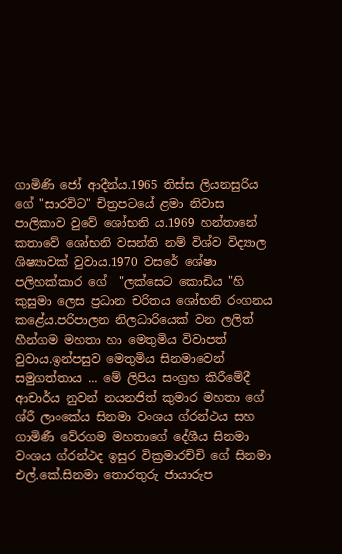ගාමිණි ජෝ ආදීන්ය.1965 තිස්ස ලියනසුරිය ගේ "සාරවිට" චිත්‍රපටයේ ළමා නිවාස පාලිකාව වුවේ ශෝභනි ය.1969 හන්තානේ කතාවේ ශෝභනි වසන්ති නම් විශ්ව විද්‍යාල ශිෂ්‍යාවක් වුවාය.1970 වසරේ ශේෂා පලිහක්කාර ගේ  "ලක්සෙට කොඩිය "හි කුසුමා ලෙස ප්‍රධාන චරිතය ශෝභනි රංගනය කළේය.පරිපාලන නිලධාරියෙක් වන ලලිත් හීන්ගම මහතා හා මෙතුමිය විවාපත් වුවාය.ඉන්පසුව මෙතුමිය සිනමාවෙන් සමුගත්තාය ... මේ ලිපිය සංග්‍රහ කිරීමේදී ආචාර්ය නුවන් නයනජිත් කුමාර මහතා ගේ ශ්රී ලාංකේය සිනමා වංශය ග්රන්ථය සහ ගාමිණී වේරගම මහතාගේ දේශීය සිනමා වංශය ග්රන්ථද ඉසුර වික්‍රමාරච්චි ගේ සිනමා එල්.කේ.සිනමා තොරතුරු ජායාරුප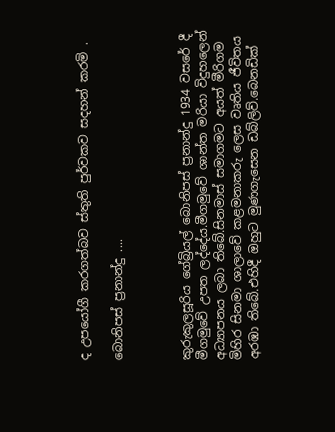ද උපයෝගී කරගත්බව ස්තුති පුර්වකව සදහන් කරමි .

බොනිපස් ප්‍රනාන්දු ....



කුරුකුලසූරිය ගේබ්‍රියල් බොනිපස් ප්‍රනාන්දු 1934 වසරේ දී මීගමුවේ උපත ලද්දේය.මීගමුවේ ශාන්ත මරියා විදුහලෙන් අධ්‍යාපනය ලබා තිබේ.සිනමාස් සමාගමට අයත් මීරිගම මිහිර සිනමා ශාලාවේ කළමනාකරු ලෙස වෘතිය ජීවිතය අරඹා තිබේ.එහිදී ඔහුට මුණගැසෙන ඩබ්ලිව්.බෙනඩික්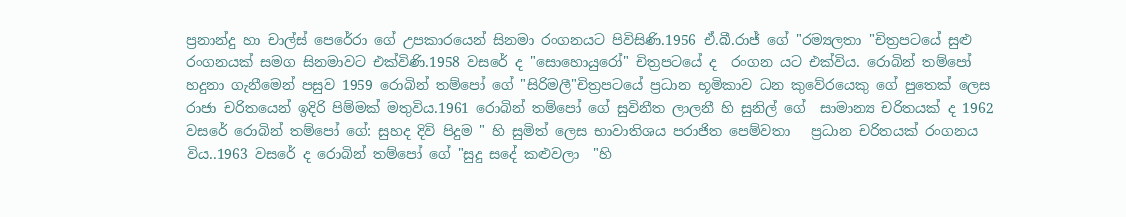ප්‍රනාන්දු හා චාල්ස් පෙරේරා ගේ උපකාරයෙන් සිනමා රංගනයට පිවිසිණි.1956 ඒ.බී.රාජ් ගේ "රම්‍යලතා "චිත්‍රපටයේ සුළු රංගනයක් සමග සිනමාවට එක්විණි.1958 වසරේ ද "සොහොයුරෝ" චිත්‍රපටයේ ද  රංගන යට එක්විය. රොබින් තම්පෝ හදුනා ගැනීමෙන් පසුව 1959 රොබින් තම්පෝ ගේ "සිරිමලී"චිත්‍රපටයේ ප්‍රධාන භූමිකාව ධන කුවේරයෙකු ගේ පුතෙක් ලෙස රාජා චරිතයෙන් ඉදිරි පිම්මක් මතුවිය.1961 රොබින් තම්පෝ ගේ සුවිනීත ලාලනී හි සුනිල් ගේ  සාමාන්‍ය චරිතයක් ද 1962 වසරේ රොබින් තම්පෝ ගේ: සුහද දිවි පිදුම " හි සුමිත් ලෙස භාවාතිශය පරාජිත පෙම්වතා   ප්‍රධාන චරිතයක් රංගනය විය..1963 වසරේ ද රොබින් තම්පෝ ගේ "සුදු සදේ කළුවලා  "හි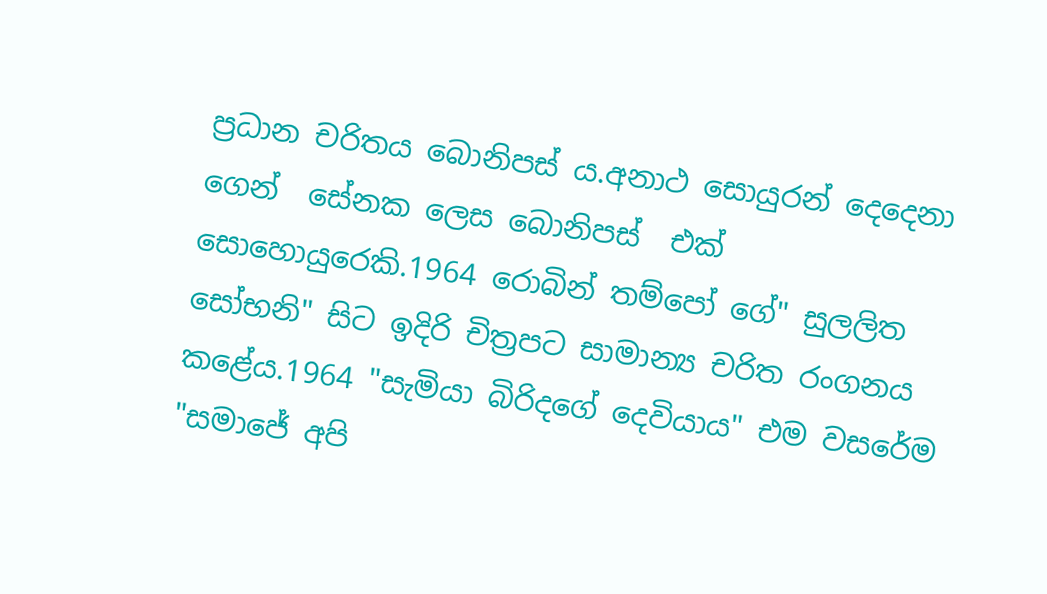ප්‍රධාන චරිතය බොනිපස් ය.අනාථ සොයුරන් දෙදෙනා ගෙන්  සේනක ලෙස බොනිපස්  එක්  සොහොයුරෙකි.1964 රොබින් තම්පෝ ගේ" සුලලිත සෝභනි" සිට ඉදිරි චිත්‍රපට සාමාන්‍ය චරිත රංගනය කළේය.1964 "සැමියා බිරිදගේ දෙවියාය" එම වසරේම "සමාජේ අපි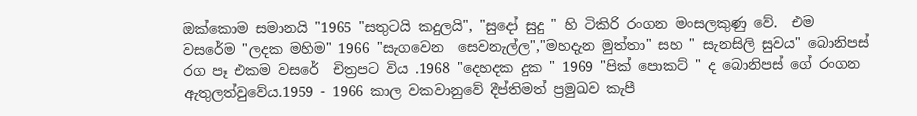ඔක්කොම සමානයි "1965 "සතුටයි කදුලයි", "සුදෝ සුදු " හි ටිකිරි රංගන මංසලකුණු වේ.  එම වසරේම "ලදක මහිම" 1966 "සැගවෙන  සෙවනැල්ල","මහදැන මුත්තා" සහ " සැනසිලි සුවය" බොනිපස් රග පෑ එකම වසරේ  චිත්‍රපට විය .1968 "දෙහදක දුක " 1969 "පික් පොකට් " ද බොනිපස් ගේ රංගන ඇතුලත්වුවේය.1959 - 1966 කාල වකවානුවේ දීප්තිමත් ප්‍රමුඛව කැපී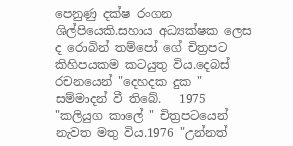පෙනුණු දක්ෂ රංගන ශිල්පියෙකි.සහාය අධ්‍යක්ෂක ලෙස ද රොබින් තම්පෝ ගේ චිත්‍රපට කිහිපයකම කටයුතු විය.දෙබස් රචනයෙන් "දෙහදක දුක " සම්මාදන් වී තිබේ.   1975 "කලියුග කාලේ " චිත්‍රපටයෙන් නැවත මතු විය.1976 "උන්නත්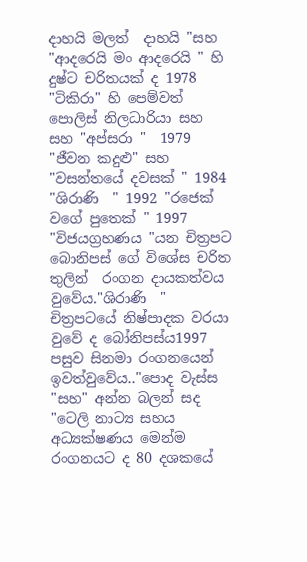දාහයි මලත්  දාහයි "සහ "ආදරෙයි මං ආදරෙයි " හි දුෂ්ට චරිතයක් ද 1978 "ටිකිරා" හි පෙම්වත් පොලිස් නිලධාරියා සහ සහ "අප්සරා "  1979 "ජීවන කදුළු" සහ "වසන්තයේ දවසක් " 1984 "ශිරාණි  " 1992 "රජෙක් වගේ පුතෙක් " 1997 "විජයග්‍රහණය "යන චිත්‍රපට බොනිපස් ගේ විශේස චරිත තුලින්  රංගන දායකත්වය වුවේය."ශිරාණි  " චිත්‍රපටයේ නිෂ්පාදක වරයා වුවේ ද බෝනිපස්ය1997 පසුව සිනමා රංගනයෙන් ඉවත්වුවේය.."පොද වැස්ස "සහ" අන්න බලන් සද "ටෙලි නාට්‍ය සහය අධ්‍යක්ෂණය මෙන්ම රංගනයට ද 80 දශකයේ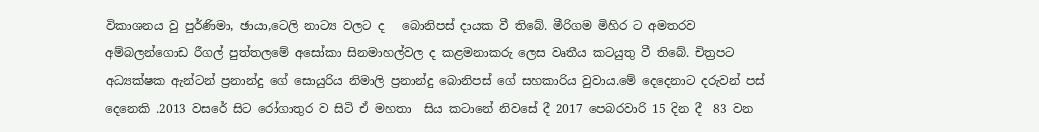විකාශනය වු පුර්ණිමා, ඡායා,ටෙලි නාට්‍ය වලට ද   බොනිපස් දායක වී තිබේ. මීරිගම මිහිර ට අමතරව අම්බලන්ගොඩ රීගල් පුත්තලමේ අසෝකා සිනමාහල්වල ද කළමනාකරු ලෙස වෘතීය කටයුතු වී තිබේ. චිත්‍රපට අධ්‍යක්ෂක ඇන්ටන් ප්‍රනාන්දු ගේ සොයුරිය නිමාලි ප්‍රනාන්දු බොනිපස් ගේ සහකාරිය වුවාය.මේ දෙදෙනාට දරුවන් පස් දෙනෙකි .2013 වසරේ සිට රෝගාතුර ව සිටි ඒ මහතා  සිය කටානේ නිවසේ දී 2017 පෙබරවාරි 15 දින දී  83 වන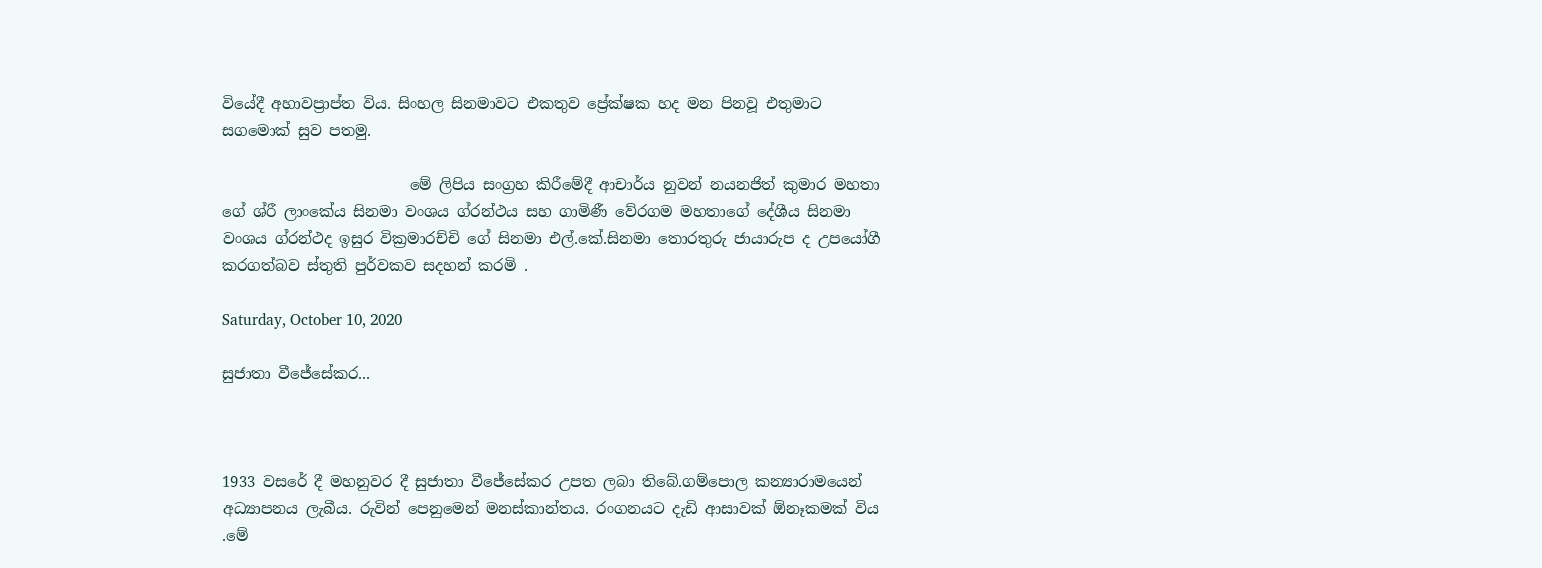වියේදී අහාවප්‍රාප්ත විය. සිංහල සිනමාවට එකතුව ප්‍රේක්ෂක හද මන පිනවූ එතුමාට සගමොක් සුව පතමු.

                         මේ ලිපිය සංග්‍රහ කිරීමේදී ආචාර්ය නුවන් නයනජිත් කුමාර මහතා ගේ ශ්රී ලාංකේය සිනමා වංශය ග්රන්ථය සහ ගාමිණී වේරගම මහතාගේ දේශීය සිනමා වංශය ග්රන්ථද ඉසුර වික්‍රමාරච්චි ගේ සිනමා එල්.කේ.සිනමා තොරතුරු ජායාරුප ද උපයෝගී කරගත්බව ස්තුති පුර්වකව සදහන් කරමි .

Saturday, October 10, 2020

සුජාතා වීජේසේකර...



1933 වසරේ දී මහනුවර දී සුජාතා වීජේසේකර උපත ලබා තිබේ.ගම්පොල කන්‍යාරාමයෙන් අධ්‍යාපනය ලැබීය. රුවින් පෙනුමෙන් මනස්කාන්තය. රංගනයට දැඩි ආසාවක් ඕනෑකමක් විය .මේ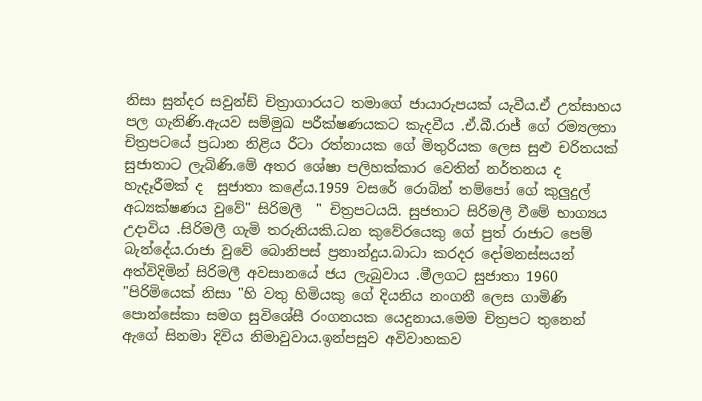නිසා සුන්දර සවුන්ඩ් චිත්‍රාගාරයට තමාගේ ජායාරුපයක් යැවීය.ඒ උත්සාහය පල ගැනිණි.ඇයව සම්මුඛ පරීක්ෂණයකට කැදවීය .ඒ.බී.රාජ් ගේ රම්‍යලතා චිත්‍රපටයේ ප්‍රධාන නිළිය රීටා රත්නායක ගේ මිතුරියක ලෙස සුළු චරිතයක් සුජාතාට ලැබිණි.මේ අතර ශේෂා පලිහක්කාර වෙතින් නර්තනය ද හැදෑරීමක් ද  සුජාතා කළේය.1959 වසරේ රොබින් තම්පෝ ගේ කුලුදුල් අධ්‍යක්ෂණය වුවේ" සිරිමලී  " චිත්‍රපටයයි. සුජතාට සිරිමලී වීමේ භාග්‍යය උදාවිය .සිරිමලී ගැමි තරුනියකි.ධන කුවේරයෙකු ගේ පුත් රාජාට පෙම් බැන්දේය.රාජා වුවේ බොනිපස් ප්‍රනාන්දුය.බාධා කරදර දෝමනස්සයන් අත්විදිමින් සිරිමලී අවසානයේ ජය ලැබුවාය .මීලගට සුජාතා 1960  "පිරිමියෙක් නිසා "හි වතු හිමියකු ගේ දියනිය නංගනී ලෙස ගාමිණි පොන්සේකා සමග සුවිශේසී රංගනයක යෙදුනාය.මෙම චිත්‍රපට තුනෙන් ඇගේ සිනමා දිවිය නිමාවුවාය.ඉන්පසුව අවිවාහකව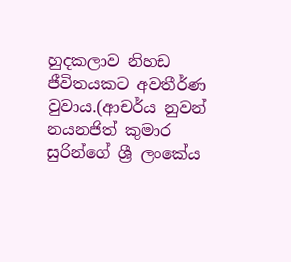හුදකලාව නිහඩ ජීවිතයකට අවතීර්ණ වුවාය.(ආචර්ය නුවන් නයනජිත් කුමාර සුරින්ගේ ශ්‍රී ලංකේය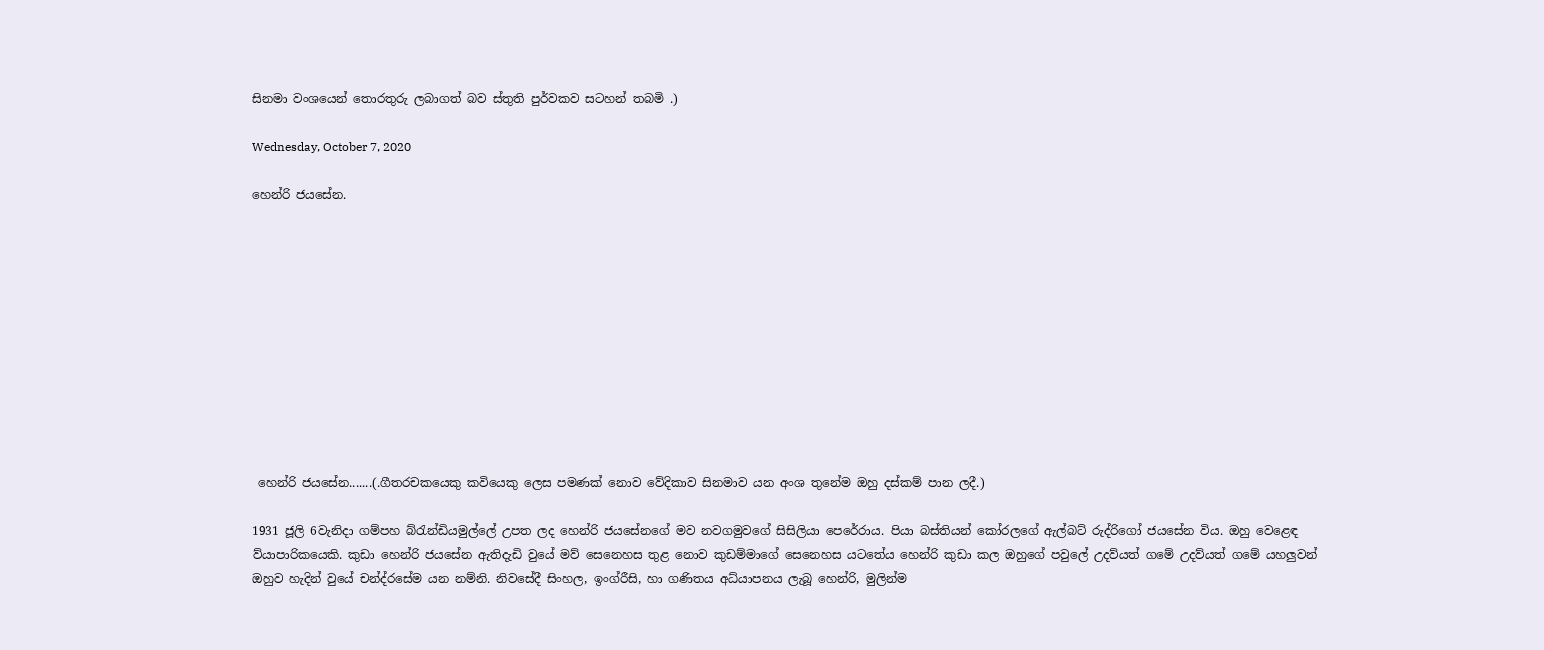සිනමා වංශයෙන් තොරතුරු ලබාගත් බව ස්තුති පුර්වකව සටහන් තබමි .)

Wednesday, October 7, 2020

හෙන්රි ජයසේන.











 හෙන්රි ජයසේන.......(.ගීතරචකයෙකු කවියෙකු ලෙස පමණක් නොව වේදිකාව සිනමාව යන අංශ තුනේම ඔහු දස්කම් පාන ලදී.)

1931 ජූලි 6වැනිදා ගම්පහ බ්රැන්ඩියමුල්ලේ උපත ලද හෙන්රි ජයසේනගේ මව නවගමුවගේ සිසිලියා පෙරේරාය. පියා බස්තියන් කෝරලගේ ඇල්බට් රුද්රිගෝ ජයසේන විය. ඔහු වෙළෙඳ ව්යාපාරිකයෙකි. කුඩා හෙන්රි ජයසේන ඇතිදැඩි වුයේ මව් සෙනෙහස තුළ නොව කුඩම්මාගේ සෙනෙහස යටතේය හෙන්රි කුඩා කල ඔහුගේ පවුලේ උදව්යත් ගමේ උදව්යත් ගමේ යහලුවන් ඔහුව හැදින් වුයේ චන්ද්රසේම යන නම්නි. නිවසේදී සිංහල, ඉංග්රීසි, හා ගණිතය අධ්යාපනය ලැබූ හෙන්රි, මුලින්ම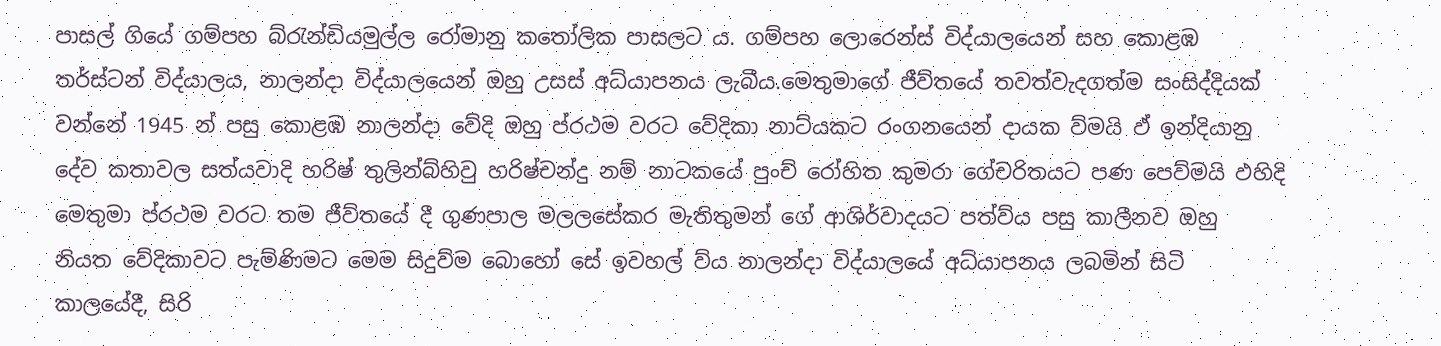පාසල් ගියේ ගම්පහ බ්රැන්ඩියමුල්ල රෝමානු කතෝලික පාසලට ය. ගම්පහ ලොරෙන්ස් විද්යාලයෙන් සහ කොළඹ තර්ස්ටන් විද්යාලය, නාලන්දා විද්යාලයෙන් ඔහු උසස් අධ්යාපනය ලැබීය.මෙතුමාගේ ජීව්තයේ තවත්වැදගත්ම සංසිද්දියක් වන්නේ 1945 න් පසු කොළඹ නාලන්දා වේදි ඔහු ප්රථම වරට වේදිකා නාට්යකට රංගනයෙන් දායක ව්මයි ඵ් ඉන්දියානු දේව කතාවල සත්යවාදි හරිෂ් තුලින්බ්හිවු හරිෂ්චන්දු නම් නාටකයේ පුංච් රෝහිත කුමරා ගේචරිතයට පණ පෙව්මයි ඵහිදි මෙතුමා ප්රථම වරට තම ජීව්තයේ දී ගුණපාල මලලසේකර මැතිතුමන් ගේ ආශිර්වාදයට පත්ව්ය පසු කාලීනව ඔහු නියත වේදිකාවට පැම්ණිමට මෙම සිදුව්ම බොහෝ සේ ඉවහල් ව්ය නාලන්දා විද්යාලයේ අධ්යාපනය ලබමින් සිටි කාලයේදී, සිරි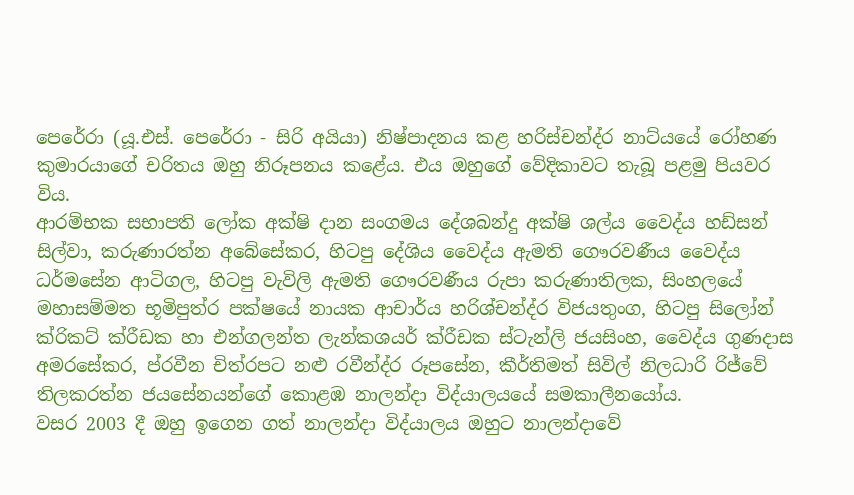පෙරේරා (යූ.එස්. පෙරේරා - සිරි අයියා) නිෂ්පාදනය කළ හරිස්චන්ද්ර නාට්යයේ රෝහණ කුමාරයාගේ චරිතය ඔහු නිරූපනය කළේය. එය ඔහුගේ වේදිකාවට තැබූ පළමු පියවර විය.
ආරම්භක සභාපති ලෝක අක්ෂි දාන සංගමය දේශබන්දු අක්ෂි ශල්ය වෛද්ය හඩ්සන් සිල්වා, කරුණාරත්න අබේසේකර, හිටපු දේශිය වෛද්ය ඇමති ගෞරවණීය වෛද්ය ධර්මසේන ආටිගල, හිටපු වැවිලි ඇමති ගෞරවණීය රුපා කරුණාතිලක, සිංහලයේ මහාසම්මත භූමිපුත්ර පක්ෂයේ නායක ආචාර්ය හරිශ්චන්ද්ර විජයතුංග, හිටපු සිලෝන් ක්රිකට් ක්රීඩක හා එන්ගලන්ත ලැන්කශයර් ක්රීඩක ස්ටැන්ලි ජයසිංහ, වෛද්ය ගුණදාස අමරසේකර, ප්රවීන චිත්රපට නළු රවීන්ද්ර රූපසේන, කීර්තිමත් සිවිල් නිලධාරි රිජ්වේ තිලකරත්න ජයසේනයන්ගේ කොළඹ නාලන්දා විද්යාලයයේ සමකාලීනයෝය.
වසර 2003 දී ඔහු ඉගෙන ගත් නාලන්දා විද්යාලය ඔහුට නාලන්දාවේ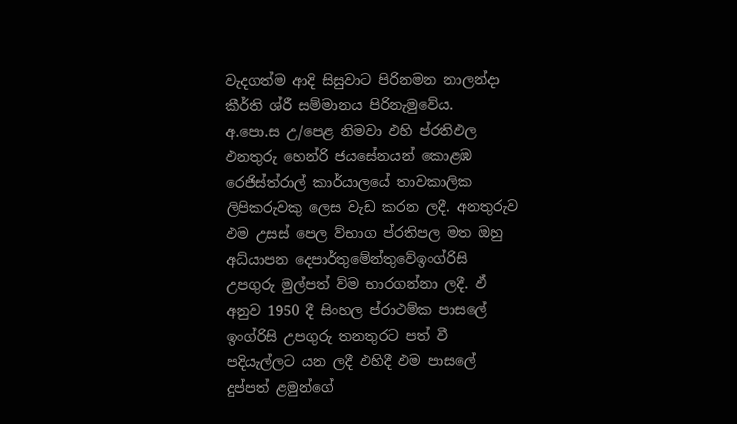වැදගත්ම ආදි සිසුවාට පිරිනමන නාලන්දා කීර්ති ශ්රී සම්මානය පිරිනැමුවේය.
අ.පො.ස උ/පෙළ නිමවා ඵහි ප්රතිඵල ඵනතුරු හෙන්රි ජයසේනයන් කොළඹ රෙජිස්ත්රාල් කාර්යාලයේ තාවකාලික ලිපිකරුවකු ලෙස වැඩ කරන ලදී. අනතුරුව ඵම උසස් පෙල ව්භාග ප්රතිපල මත ඔහු අධ්යාපන දෙපාර්තුමේන්තුවේඉංග්රිසි උපගුරු මුල්පත් ව්ම භාරගන්නා ලදී. ඵ් අනුව 1950 දී සිංහල ප්රාථම්ක පාසලේ ඉංග්රිසි උපගුරු තනතුරට පත් වී පදියැල්ලට යන ලදී ඵහිදී ඵම පාසලේ දුප්පත් ළමුන්ගේ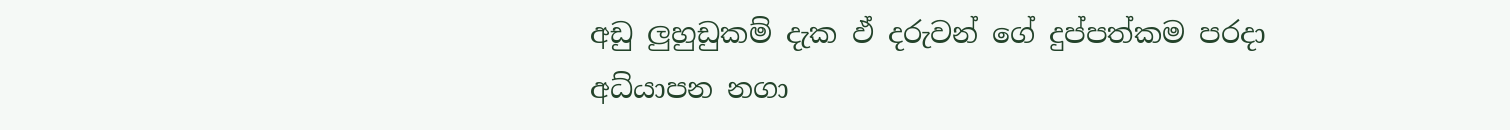අඩු ලුහුඩුකම් දැක ඵ් දරුවන් ගේ දුප්පත්කම පරදා අධ්යාපන නගා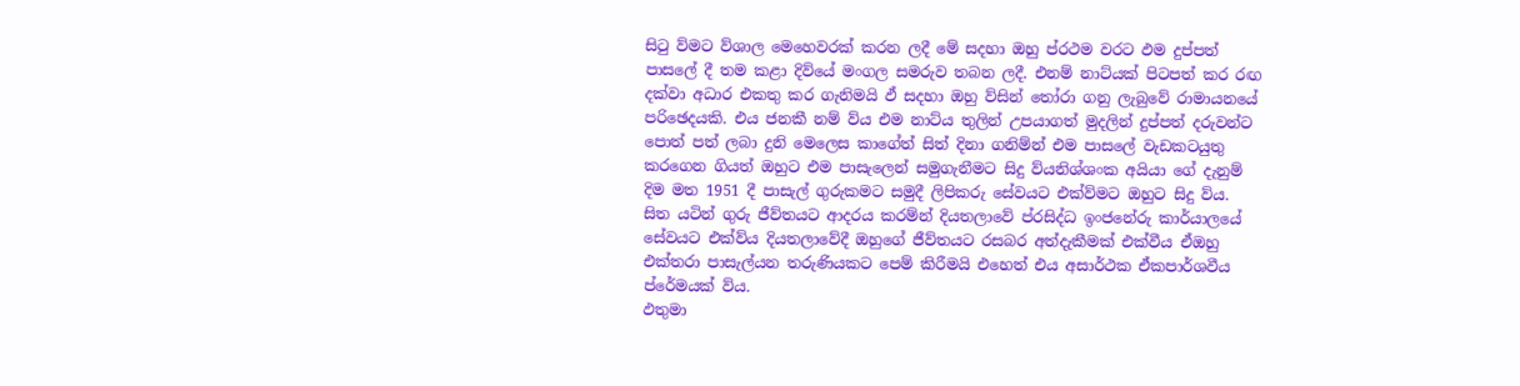සිටු ව්මට ව්ශාල මෙහෙවරක් කරන ලදී මේ සදහා ඔහු ප්රථම වරට ඵම දුප්පත් පාසලේ දී තම කළා දිව්යේ මංගල සමරුව තබන ලදී. එනම් නාට්යක් පිටපත් කර රඟ දක්වා අධාර එකතු කර ගැනිමයි ඵ් සදහා ඔහු ව්සින් තෝරා ගනු ලැබුවේ රාමායනයේ පරිඡෙදයකි. එය ජනකී නම් ව්ය එම නාට්ය තුලින් උපයාගත් මුදලින් දුප්පත් දරුවන්ට පොත් පත් ලබා දුනි මෙලෙස කාගේත් සිත් දිනා ගනිම්න් එම පාසලේ වැඩකටයුතු කරගෙන ගියත් ඔහුට එම පාසැලෙන් සමුගැනීමට සිදු ව්යනිශ්ශංක අයියා ගේ දැනුම් දිම මත 1951 දී පාසැල් ගුරුකමට සමුදී ලිපිකරු සේවයට එක්ව්මට ඔහුට සිදු ව්ය. සිත යටින් ගුරු ජීව්තයට ආදරය කරම්න් දියතලාවේ ප්රසිද්ධ ඉංජනේරු කාර්යාලයේ සේවයට එක්ව්ය දියතලාවේදී ඔහුගේ ජීව්තයට රසබර අත්දැකීමක් එක්වීය ඒඔහු එක්තරා පාසැල්යන තරුණියකට පෙම් කිරීමයි එහෙත් එය අසාර්ථක ඒකපාර්ශවීය ප්රේමයක් ව්ය.
ඵතුමා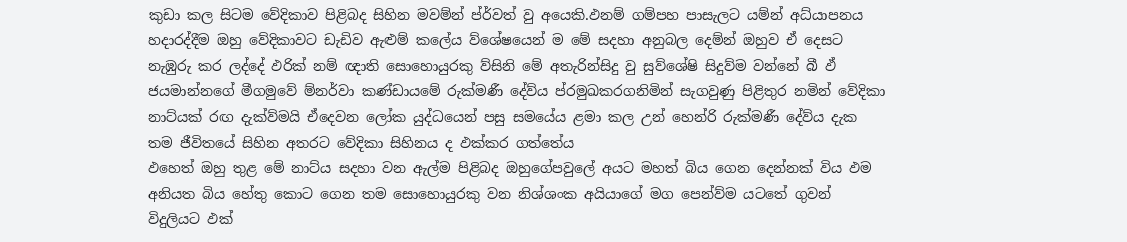කුඩා කල සිටම වේදිකාව පිළිබද සිහින මවම්න් ප්ර්වත් වු අයෙකි.ඵනම් ගම්පහ පාසැලට යම්න් අධ්යාපනය හදාරද්දීම ඔහු වේදිකාවට ඩැඩිව ඇළුම් කලේය ව්ශේෂයෙන් ම මේ සදහා අනුබල දෙම්න් ඔහුව ඒ දෙසට නැඹුරු කර ලද්දේ ඵරික් නම් ඥාති සොහොයුරකු ව්සිනි මේ අතැරින්සිදු වු සුව්ශේෂි සිදුව්ම වන්නේ බී ඵ් ජයමාන්නගේ මීගමුවේ ම්නර්වා කණ්ඩායමේ රුක්මණී දේව්ය ප්රමුඛකරගනිමින් සැගවුණු පිළිතුර නමින් වේදිකා නාට්යක් රඟ දැක්ව්මයි ඒදෙවන ලෝක යුද්ධයෙන් පසු සමයේය ළමා කල උන් හෙන්රි රුක්මණී දේව්ය දැක තම ජීවිතයේ සිහින අතරට වේදිකා සිහිනය ද ඵක්කර ගත්තේය
ඵහෙත් ඔහු තුළ මේ නාට්ය සදහා වන ඇල්ම පිළිබද ඔහුගේපවුලේ අයට මහත් බිය ගෙන දෙන්නක් විය ඵම අනියත බිය හේතු කොට ගෙන තම සොහොයුරකු වන නිශ්ශංක අයියාගේ මග පෙන්ව්ම යටතේ ගුවන් විදුලියට ඵක්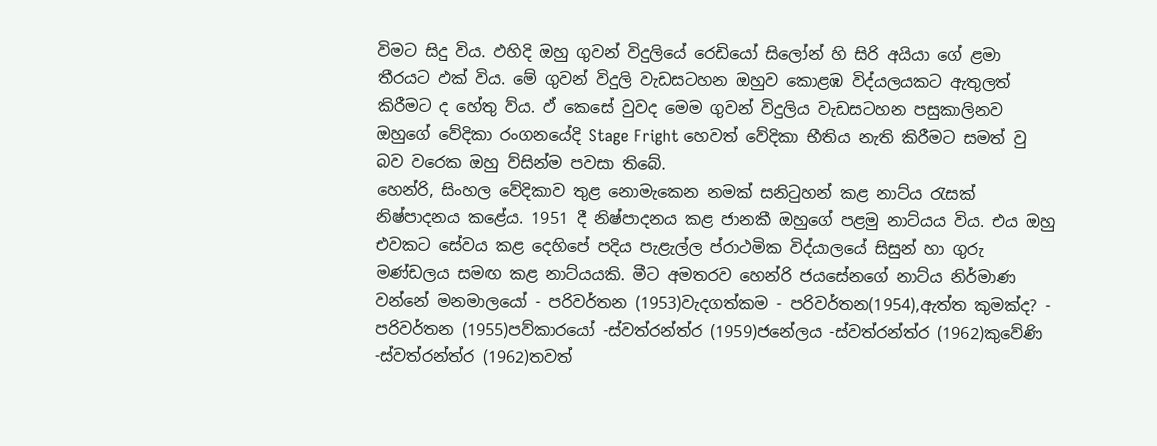විමට සිදු විය. ඵහිදි ඔහු ගුවන් විදුලියේ රෙඩියෝ සිලෝන් හි සිරි අයියා ගේ ළමා තීරයට ඵක් විය. මේ ගුවන් විදුලි වැඩසටහන ඔහුව කොළඹ විද්යලයකට ඇතුලත් කිරීමට ද හේතු ව්ය. ඵ් කෙසේ වුවද මෙම ගුවන් විදුලිය වැඩසටහන පසුකාලිනව ඔහුගේ වේදිකා රංගනයේදි Stage Fright හෙවත් වේදිකා භීතිය නැති කිරීමට සමත් වු බව වරෙක ඔහු ව්සින්ම පවසා තිබේ.
හෙන්රි, සිංහල වේදිකාව තුළ නොමැකෙන නමක් සනිටුහන් කළ නාට්ය රැසක් නිෂ්පාදනය කළේය. 1951 දී නිෂ්පාදනය කළ ජානකී ඔහුගේ පළමු නාට්යය විය. එය ඔහු එවකට සේවය කළ දෙහිපේ පදිය පැළැල්ල ප්රාථමික විද්යාලයේ සිසුන් හා ගුරු මණ්ඩලය සමඟ කළ නාට්යයකි. මීට අමතරව හෙන්රි ජයසේනගේ නාට්ය නිර්මාණ වන්නේ මනමාලයෝ - පරිවර්තන (1953)වැදගත්කම - පරිවර්තන(1954),ඇත්ත කුමක්ද? - පරිවර්තන (1955)පව්කාරයෝ -ස්වත්රන්ත්ර (1959)ජනේලය -ස්වත්රන්ත්ර (1962)කුවේණි -ස්වත්රන්ත්ර (1962)තවත්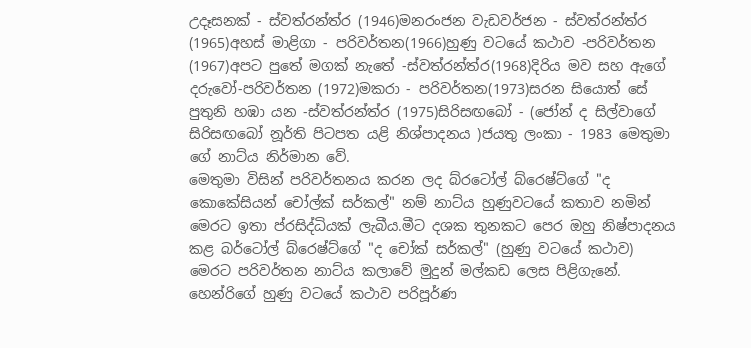උදෑසනක් - ස්වත්රන්ත්ර (1946)මනරංජන වැඩවර්ජන - ස්වත්රන්ත්ර (1965)අහස් මාළිගා - පරිවර්තන(1966)හුණු වටයේ කථාව -පරිවර්තන (1967)අපට පුතේ මගක් නැතේ -ස්වත්රන්ත්ර(1968)දිරිය මව සහ ඇගේ දරුවෝ-පරිවර්තන (1972)මකරා - පරිවර්තන(1973)සරන සියොත් සේ පුතුනි හඹා යන -ස්වත්රන්ත්ර (1975)සිරිසඟබෝ - (ජෝන් ද සිල්වාගේ සිරිසඟබෝ නූර්ති පිටපත යළි නිශ්පාදනය )ජයතු ලංකා - 1983 මෙතුමා ගේ නාට්ය නිර්මාන වේ.
මෙතුමා විසින් පරිවර්තනය කරන ලද බ්රටෝල් බ්රෙෂ්ට්ගේ "ද කොකේසියන් චෝල්ක් සර්කල්" නම් නාට්ය හුණුවටයේ කතාව නමින් මෙරට ඉතා ප්රසිද්ධියක් ලැබීය.මීට දශක තුනකට පෙර ඔහු නිෂ්පාදනය කළ බර්ටෝල් බ්රෙෂ්ට්ගේ "ද චෝක් සර්කල්" (හුණු වටයේ කථාව) මෙරට පරිවර්තන නාට්ය කලාවේ මුදුන් මල්කඩ ලෙස පිළිගැනේ. හෙන්රිගේ හුණු වටයේ කථාව පරිපූර්ණ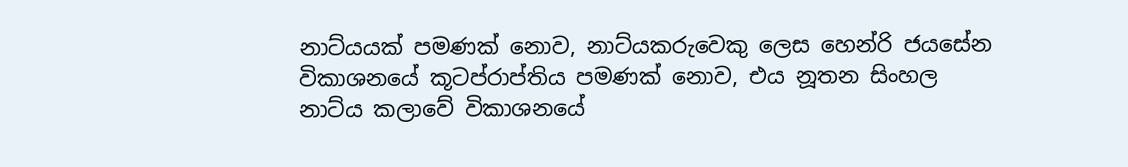නාට්යයක් පමණක් නොව, නාට්යකරුවෙකු ලෙස හෙන්රි ජයසේන විකාශනයේ කූටප්රාප්තිය පමණක් නොව, එය නූතන සිංහල නාට්ය කලාවේ විකාශනයේ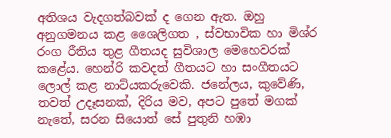අතිශය වැදගත්බවක් ද ගෙන ඇත. ඔහු අනුගමනය කළ ශෛලිගත , ස්වභාවික හා මිශ්ර රංග රීතිය තුළ ගීතයද සුවිශාල මෙහෙවරක් කළේය. හෙන්රි කවදත් ගීතයට හා සංගීතයට ලොල් කළ නාට්යකරුවෙකි. ජනේලය, කුවේණි, තවත් උදෑසනක්, දිරිය මව, අපට පුතේ මගක් නැතේ, සරන සියොත් සේ පුතුනි හඹා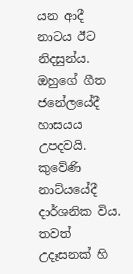යන ආදී නාටය ඊට නිදසුන්ය. ඔහුගේ ගීත ජනේලයේදී හාසයය උපදවයි. කුවේණි නාට්යයේදී දාර්ශනික විය. තවත් උදෑසනක් හි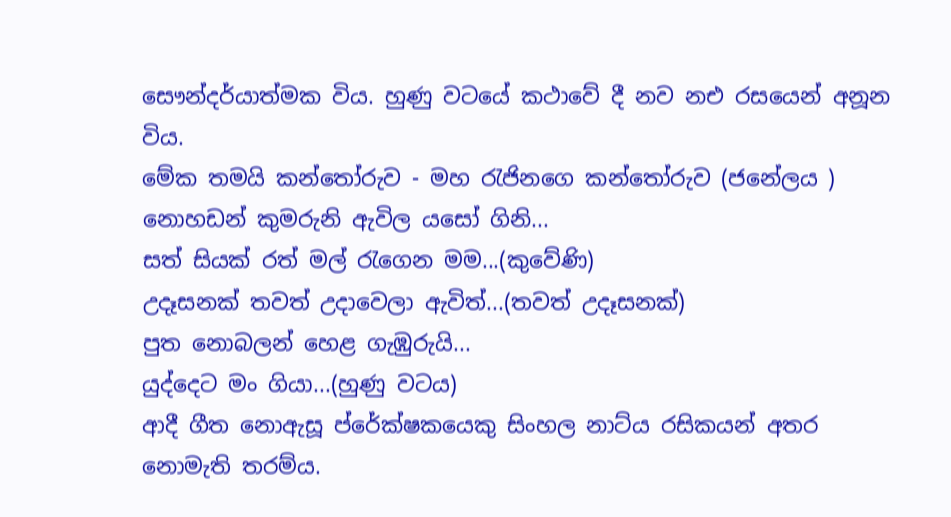සෞන්දර්යාත්මක විය. හුණු වටයේ කථාවේ දී නව නඑ රසයෙන් අනූන විය.
මේක තමයි කන්තෝරුව - මහ රැජිනගෙ කන්තෝරුව (ජනේලය )
නොහඩන් කුමරුනි ඇවිල යසෝ ගිනි...
සත් සියක් රත් මල් රැගෙන මම...(කුවේණි)
උදෑසනක් තවත් උදාවෙලා ඇවිත්...(තවත් උදෑසනක්)
පුත නොබලන් හෙළ ගැඹුරුයි...
යුද්දෙට මං ගියා...(හුණු වටය)
ආදී ගීත නොඇසූ ප්රේක්ෂකයෙකු සිංහල නාට්ය රසිකයන් අතර නොමැති තරම්ය.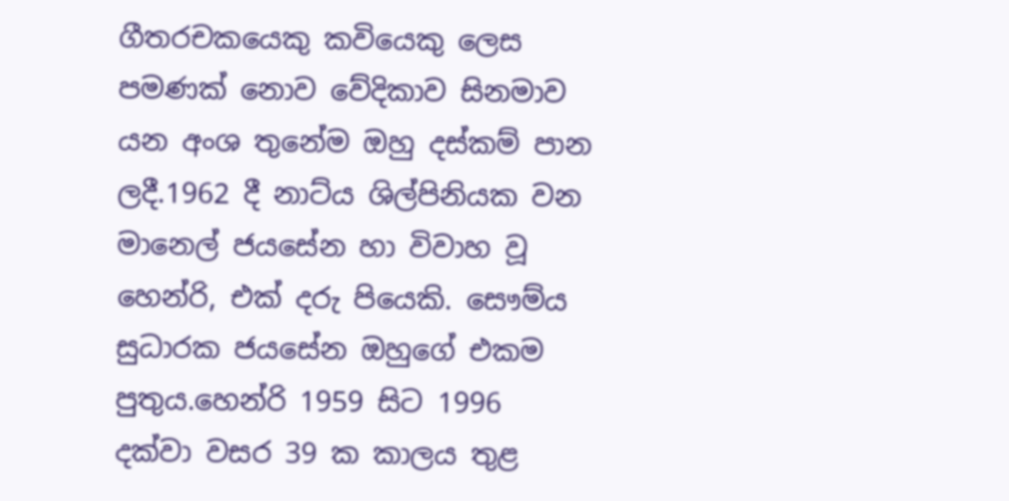ගීතරචකයෙකු කවියෙකු ලෙස පමණක් නොව වේදිකාව සිනමාව යන අංශ තුනේම ඔහු දස්කම් පාන ලදී.1962 දී නාට්ය ශිල්පිනියක වන මානෙල් ජයසේන හා විවාහ වූ හෙන්රි, එක් දරු පියෙකි. සෞම්ය සුධාරක ජයසේන ඔහුගේ එකම පුතුය.හෙන්රි 1959 සිට 1996 දක්වා වසර 39 ක කාලය තුළ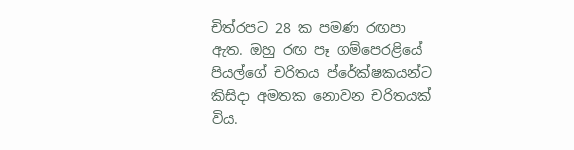චිත්රපට 28 ක පමණ රඟපා ඇත. ඔහු රඟ පෑ ගම්පෙරළියේ පියල්ගේ චරිතය ප්රේක්ෂකයන්ට කිසිදා අමතක නොවන චරිතයක් විය.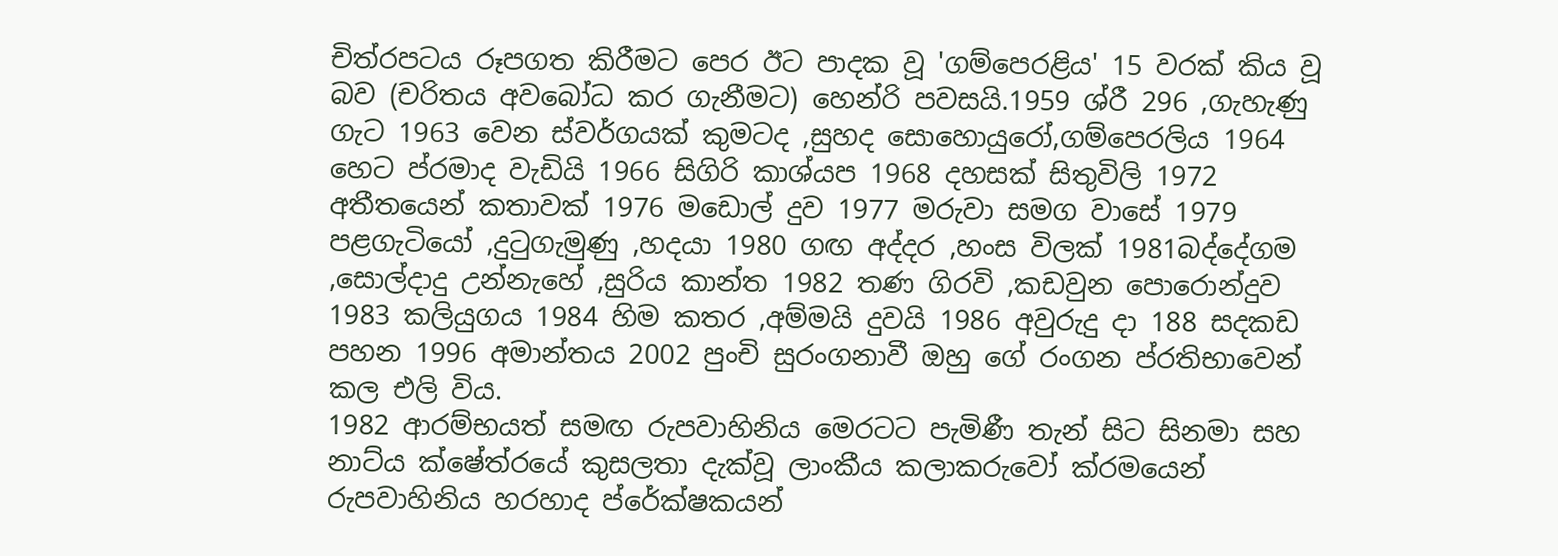චිත්රපටය රූපගත කිරීමට පෙර ඊට පාදක වූ 'ගම්පෙරළිය' 15 වරක් කිය වූ බව (චරිතය අවබෝධ කර ගැනීමට) හෙන්රි පවසයි.1959 ශ්රී 296 ,ගැහැණු ගැට 1963 වෙන ස්වර්ගයක් කුමටද ,සුහද සොහොයුරෝ,ගම්පෙරලිය 1964 හෙට ප්රමාද වැඩියි 1966 සිගිරි කාශ්යප 1968 දහසක් සිතුවිලි 1972 අතීතයෙන් කතාවක් 1976 මඩොල් දුව 1977 මරුවා සමග වාසේ 1979 පළගැටියෝ ,දුටුගැමුණු ,හදයා 1980 ගඟ අද්දර ,හංස විලක් 1981බද්දේගම ,සොල්දාදු උන්නැහේ ,සුරිය කාන්ත 1982 තණ ගිරවි ,කඩවුන පොරොන්දුව 1983 කලියුගය 1984 හිම කතර ,අම්මයි දුවයි 1986 අවුරුදු දා 188 සදකඩ පහන 1996 අමාන්තය 2002 පුංචි සුරංගනාවී ඔහු ගේ රංගන ප්රතිභාවෙන් කල එලි විය.
1982 ආරම්භයත් සමඟ රුපවාහිනිය මෙරටට පැමිණී තැන් සිට සිනමා සහ නාට්ය ක්ෂේත්රයේ කුසලතා දැක්වූ ලාංකීය කලාකරුවෝ ක්රමයෙන් රුපවාහිනිය හරහාද ප්රේක්ෂකයන්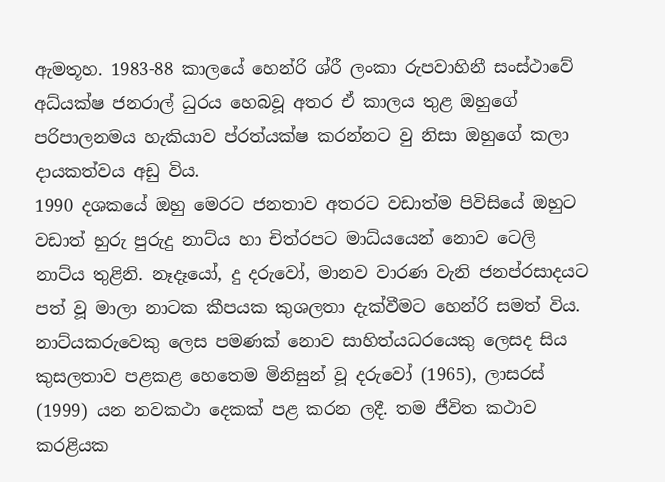ඇමතූහ. 1983-88 කාලයේ හෙන්රි ශ්රී ලංකා රුපවාහිනී සංස්ථාවේ අධ්යක්ෂ ජනරාල් ධුරය හෙබවූ අතර ඒ කාලය තුළ ඔහුගේ පරිපාලනමය හැකියාව ප්රත්යක්ෂ කරන්නට වු නිසා ඔහුගේ කලා දායකත්වය අඩු විය.
1990 දශකයේ ඔහු මෙරට ජනතාව අතරට වඩාත්ම පිවිසියේ ඔහුට වඩාත් හුරු පුරුදු නාට්ය හා චිත්රපට මාධ්යයෙන් නොව ටෙලි නාට්ය තුළිනි. නෑදෑයෝ, දු දරුවෝ, මානව වාරණ වැනි ජනප්රසාදයට පත් වූ මාලා නාටක කීපයක කුශලතා දැක්වීමට හෙන්රි සමත් විය. නාට්යකරුවෙකු ලෙස පමණක් නොව සාහිත්යධරයෙකු ලෙසද සිය කුසලතාව පළකළ හෙතෙම මිනිසුන් වූ දරුවෝ (1965), ලාසරස් (1999) යන නවකථා දෙකක් පළ කරන ලදී. තම ජීවිත කථාව කරළියක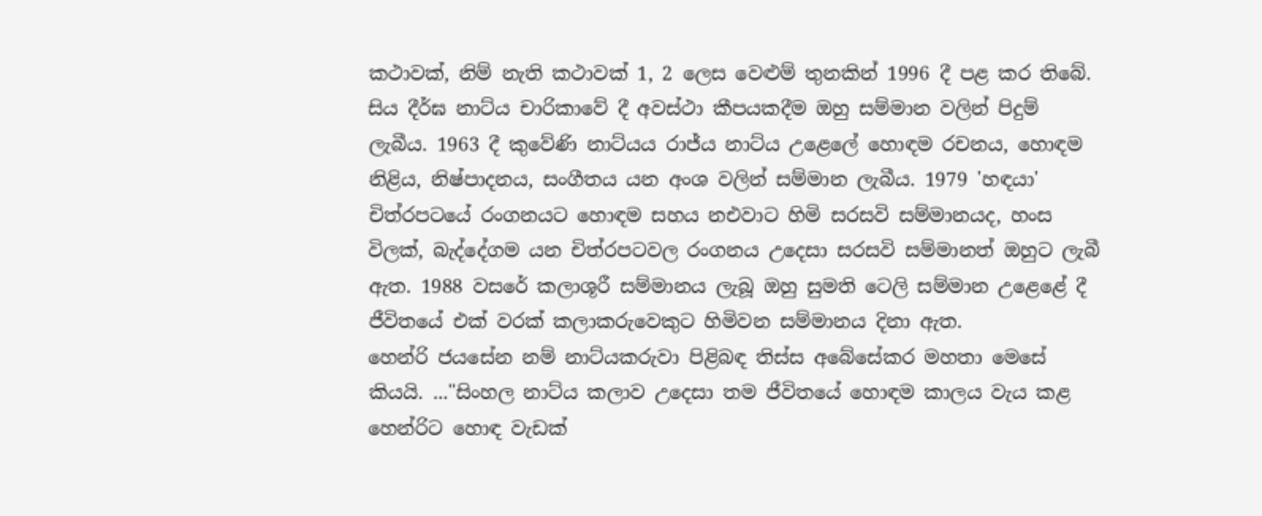කථාවක්, නිම් නැති කථාවක් 1, 2 ලෙස වෙළුම් තුනකින් 1996 දී පළ කර තිබේ.
සිය දීර්ඝ නාට්ය චාරිකාවේ දී අවස්ථා කීපයකදීම ඔහු සම්මාන වලින් පිදුම් ලැබීය. 1963 දී කුවේණි නාට්යය රාජ්ය නාට්ය උළෙලේ හොඳම රචනය, හොඳම නිළිය, නිෂ්පාදනය, සංගීතය යන අංශ වලින් සම්මාන ලැබීය. 1979 'හඳයා' චිත්රපටයේ රංගනයට හොඳම සහය නඑවාට හිමි සරසවි සම්මානයද, හංස විලක්, බැද්දේගම යන චිත්රපටවල රංගනය උදෙසා සරසවි සම්මානත් ඔහුට ලැබී ඇත. 1988 වසරේ කලාශූරී සම්මානය ලැබූ ඔහු සුමති ටෙලි සම්මාන උළෙළේ දී ජීවිතයේ එක් වරක් කලාකරුවෙකුට හිමිවන සම්මානය දිනා ඇත.
හෙන්රි ජයසේන නම් නාට්යකරුවා පිළිබඳ තිස්ස අබේසේකර මහතා මෙසේ කියයි. ..."සිංහල නාට්ය කලාව උදෙසා තම ජීවිතයේ හොඳම කාලය වැය කළ හෙන්රිට හොඳ වැඩක්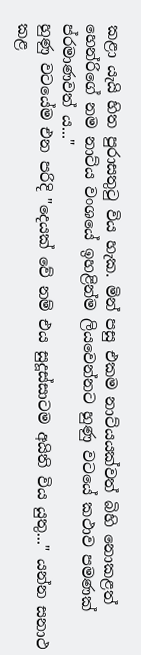කළා යැයි හිත පුරාසතුටු විය හැක. මින් පසු එකම නාට්යයක්වත් බිහි නොකළත් හෙන්රිගේ නම නාට්ය වංශයේ ඉහළින්ම ලියවෙන්නට හුණු වටයේ කථාව පමණක් ප්රමාණවත් ය..."
හුණු වටයේම එන පරිදි "දෙයක් වේ නම් එය සුදූස්සාටම අයිති විය යුතු..." යන්න සනාථ කළ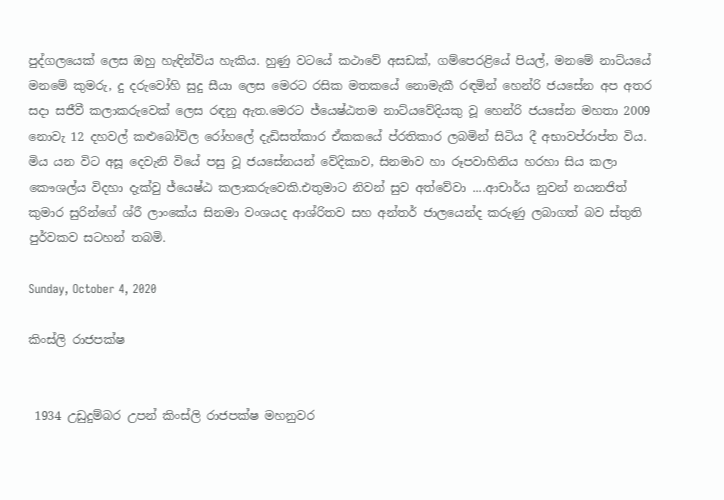පුද්ගලයෙක් ලෙස ඔහු හැඳින්විය හැකිය. හුණු වටයේ කථාවේ අසඩක්, ගම්පෙරළියේ පියල්, මනමේ නාට්යයේ මනමේ කුමරු, දු දරුවෝහි සුදු සීයා ලෙස මෙරට රසික මතකයේ නොමැකී රඳමින් හෙන්රි ජයසේන අප අතර සදා සජීවී කලාකරුවෙක් ලෙස රඳනු ඇත.මෙරට ජ්යෙෂ්ඨතම නාට්යවේදියකු වූ හෙන්රි ජයසේන මහතා 2009 නොවැ 12 දහවල් කළුබෝවිල රෝහලේ දැඩිසත්කාර ඒකකයේ ප්රතිකාර ලබමින් සිටිය දී අභාවප්රාප්ත විය. මිය යන විට අසූ දෙවැනි වියේ පසු වූ ජයසේනයන් වේදිකාව, සිනමාව හා රූපවාහිනිය හරහා සිය කලා කෞශල්ය විදහා දැක්වු ජ්යෙෂ්ඨ කලාකරුවෙකි.එතුමාට නිවන් සුව අත්වේවා ....ආචාර්ය නුවන් නයනජිත් කුමාර සුරින්ගේ ශ්රී ලාංකේය සිනමා වංශයද ආශ්රිතව සහ අන්තර් ජාලයෙන්ද කරුණු ලබාගත් බව ස්තුති පුර්වකව සටහන් තබමි.

Sunday, October 4, 2020

කිංස්ලි රාජපක්ෂ


 1934 උඩුදුම්බර උපන් කිංස්ලි රාජපක්ෂ මහනුවර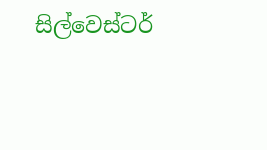සිල්වෙස්ටර්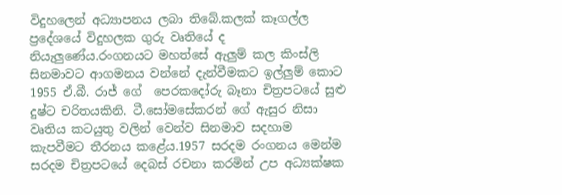විදුහලෙන් අධ්‍යාපනය ලබා තිබේ.කලක් කෑගල්ල ප්‍රදේශයේ විදුහලක ගුරු වෘතියේ ද නියැලුණේය.රංගනයට මහත්සේ ඇලුම් කල කිංස්ලි සිනමාවට ආගමනය වන්නේ දැන්වීමකට ඉල්ලුම් කොට 1955 ඒ.බී. රාජ් ගේ  පෙරකදෝරු බෑනා චිත්‍රපටයේ සුළු දුෂ්ට චරිතයකිනි. ටී.සෝමසේකරන් ගේ ඇසුර නිසා වෘතිය කටයුතු වලින් වෙන්ව සිනමාව සදහාම කැපවීමට තීරනය කළේය.1957 සරදම රංගනය මෙන්ම සරදම චිත්‍රපටයේ දෙබස් රචනා කරමින් උප අධ්‍යක්ෂක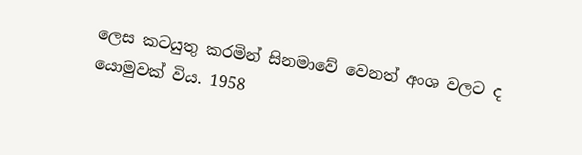ලෙස කටයුතු කරමින් සිනමාවේ වෙනත් අංශ වලට ද යොමුවක් විය. 1958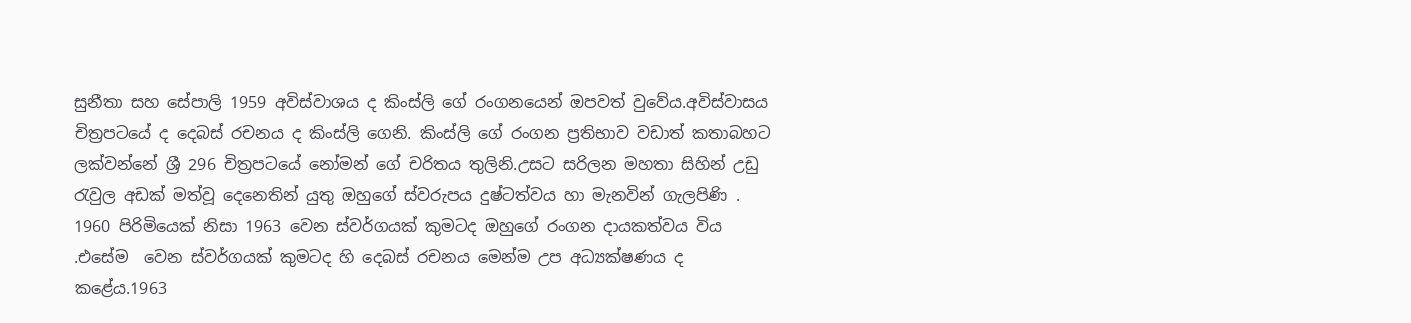සුනීතා සහ සේපාලි 1959 අවිස්වාශය ද කිංස්ලි ගේ රංගනයෙන් ඔපවත් වුවේය.අවිස්වාසය චිත්‍රපටයේ ද දෙබස් රචනය ද කිංස්ලි ගෙනි. කිංස්ලි ගේ රංගන ප්‍රතිභාව වඩාත් කතාබහට ලක්වන්නේ ශ්‍රී 296 චිත්‍රපටයේ නෝමන් ගේ චරිතය තුලිනි.උසට සරිලන මහතා සිහින් උඩු රැවුල අඩක් මත්වූ දෙනෙතින් යුතු ඔහුගේ ස්වරුපය දුෂ්ටත්වය හා මැනවින් ගැලපිණි . 1960 පිරිමියෙක් නිසා 1963 වෙන ස්වර්ගයක් කුමටද ඔහුගේ රංගන දායකත්වය විය .එසේම  වෙන ස්වර්ගයක් කුමටද හි දෙබස් රචනය මෙන්ම උප අධ්‍යක්ෂණය ද කළේය.1963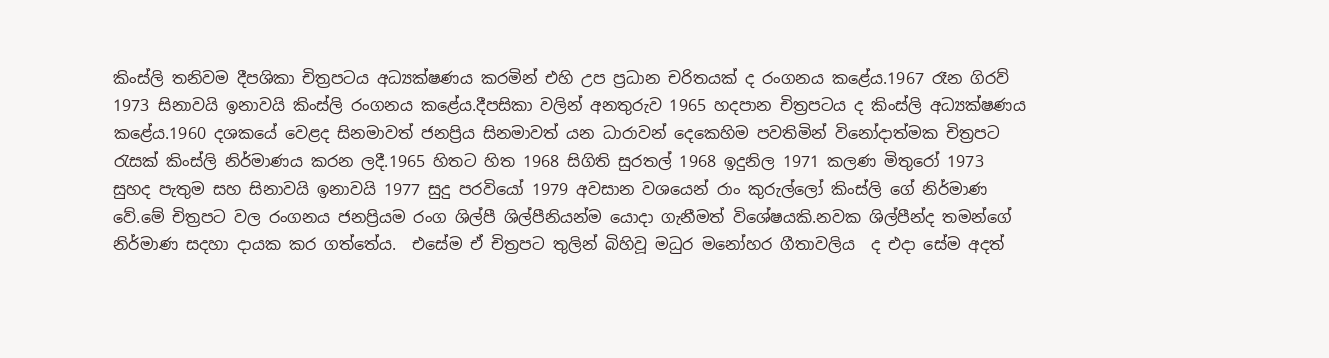කිංස්ලි තනිවම දීපශිකා චිත්‍රපටය අධ්‍යක්ෂණය කරමින් එහි උප ප්‍රධාන චරිතයක් ද රංගනය කළේය.1967 රෑන ගිරව් 1973 සිනාවයි ඉනාවයි කිංස්ලි රංගනය කළේය.දීපසිකා වලින් අනතුරුව 1965 හදපාන චිත්‍රපටය ද කිංස්ලි අධ්‍යක්ෂණය කළේය.1960 දශකයේ වෙළද සිනමාවත් ජනප්‍රිය සිනමාවත් යන ධාරාවන් දෙකෙහිම පවතිමින් විනෝදාත්මක චිත්‍රපට රැසක් කිංස්ලි නිර්මාණය කරන ලදී.1965 හිතට හිත 1968 සිගිති සුරතල් 1968 ඉදුනිල 1971 කලණ මිතුරෝ 1973 සුහද පැතුම සහ සිනාවයි ඉනාවයි 1977 සුදු පරවියෝ 1979 අවසාන වශයෙන් රාං කුරුල්ලෝ කිංස්ලි ගේ නිර්මාණ වේ.මේ චිත්‍රපට වල රංගනය ජනප්‍රියම රංග ශිල්පී ශිල්පීනියන්ම යොදා ගැනීමත් විශේෂයකි.නවක ශිල්පීන්ද තමන්ගේ නිර්මාණ සදහා දායක කර ගත්තේය.  එසේම ඒ චිත්‍රපට තුලින් බිහිවූ මධුර මනෝහර ගීතාවලිය  ද එදා සේම අදත්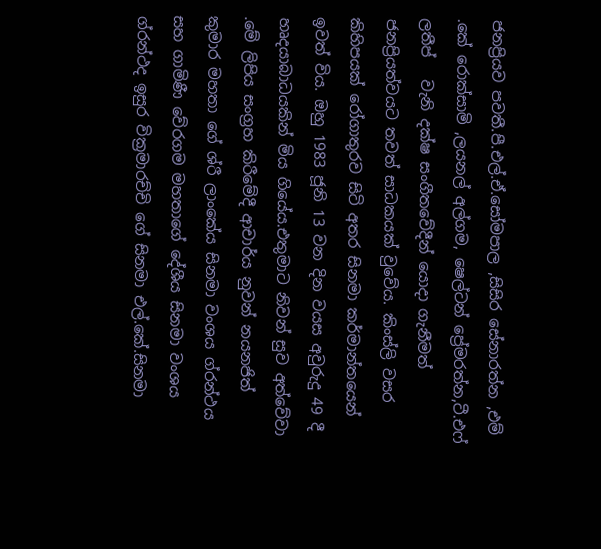ජනප්‍රියව පවතී.පී.එල්.ඒ.සෝමපාල ,සිසිර සේනාරත්න ,එම් .කේ රොක්සාමි ,ලයනල් අල්ගම, ෂෙල්ටන් ප්‍රේමරත්න,ටී.එෆ් ලතීප්   වැනි දක්ෂ සංගීතවේදීන් යොදා ගැනීමත් ජනප්‍රියත්වයට තවත් සාධකයක් වුවේය. කිංස්ලි වසර කිහිපයක් රෝගාතුරව සිටි අතර සිනමා කර්මාන්තයෙන් ඉවත් විය. ඔහු 1983 ජූනි 13 වන දින වයස අවුරුදු 49 දී හෘදයාබාධයකින් මිය ගියේය.එතුමාට නිවන් සුව අත්වේවා .මේ ලිපිය සංග්‍රහ කිරීමේදී ආචාර්ය නුවන් නයනජිත් කුමාර මහතා ගේ ශ්රී ලාංකේය සිනමා වංශය ග්රන්ථය සහ ගාමිණී වේරගම මහතාගේ දේශීය සිනමා වංශය ග්රන්ථද ඉසුර වික්‍රමාරච්චි ගේ සිනමා එල්.කේ.සිනමා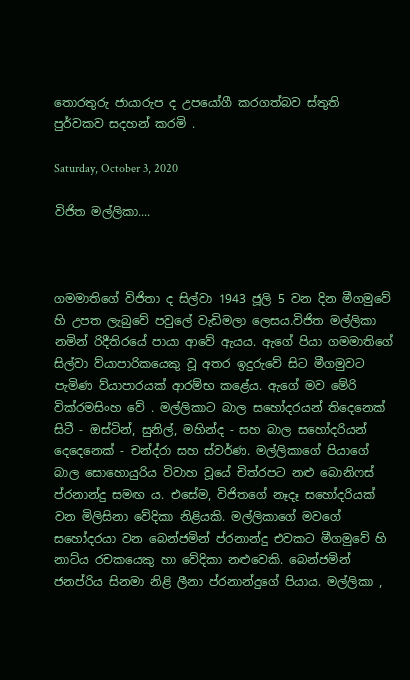තොරතුරු ජායාරුප ද උපයෝගී කරගත්බව ස්තුති පුර්වකව සදහන් කරමි .

Saturday, October 3, 2020

විජිත මල්ලිකා....



ගමමාතිගේ විජිතා ද සිල්වා 1943 ජූලි 5 වන දින මීගමුවේ හි උපත ලැබුවේ පවුලේ වැඩිමලා ලෙසය.විජිත මල්ලිකා නමින් රිදීතිරයේ පායා ආවේ ඇයය. ඇගේ පියා ගමමාතිගේ සිල්වා ව්යාපාරිකයෙකු වූ අතර ඉදුරුවේ සිට මීගමුවට පැමිණ ව්යාපාරයක් ආරම්භ කළේය. ඇගේ මව මේරි වික්රමසිංහ වේ . මල්ලිකාට බාල සහෝදරයන් තිදෙනෙක් සිටී - ඔස්ටින්, සුනිල්, මහින්ද - සහ බාල සහෝදරියන් දෙදෙනෙක් - චන්ද්රා සහ ස්වර්ණ. මල්ලිකාගේ පියාගේ බාල සොහොයුරිය විවාහ වූයේ චිත්රපට නළු බොනිෆස් ප්රනාන්දු සමඟ ය. එසේම, විජිතගේ නෑදෑ සහෝදරියක් වන මිලිසිනා වේදිකා නිළියකි. මල්ලිකාගේ මවගේ සහෝදරයා වන බෙන්ජමින් ප්රනාන්දු එවකට මීගමුවේ හි නාට්ය රචකයෙකු හා වේදිකා නළුවෙකි. බෙන්ජමින් ජනප්රිය සිනමා නිළි ලීනා ප්රනාන්දුගේ පියාය. මල්ලිකා ,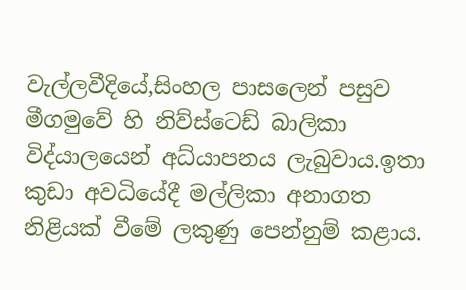වැල්ලවීදියේ,සිංහල පාසලෙන් පසුව මීගමුවේ හි නිව්ස්ටෙඩ් බාලිකා විද්යාලයෙන් අධ්යාපනය ලැබුවාය.ඉතා කුඩා අවධියේදී මල්ලිකා අනාගත නිළියක් වීමේ ලකුණු පෙන්නුම් කළාය.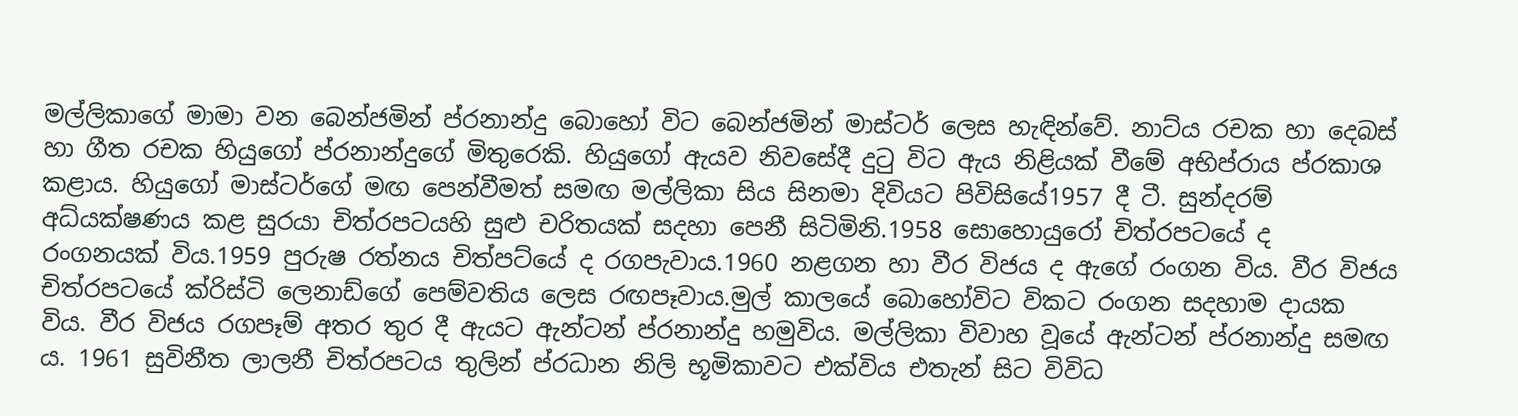මල්ලිකාගේ මාමා වන බෙන්ජමින් ප්රනාන්දු බොහෝ විට බෙන්ජමින් මාස්ටර් ලෙස හැඳින්වේ. නාට්ය රචක හා දෙබස් හා ගීත රචක හියුගෝ ප්රනාන්දුගේ මිතුරෙකි. හියුගෝ ඇයව නිවසේදී දුටු විට ඇය නිළියක් වීමේ අභිප්රාය ප්රකාශ කළාය. හියුගෝ මාස්ටර්ගේ මඟ පෙන්වීමත් සමඟ මල්ලිකා සිය සිනමා දිවියට පිවිසියේ1957 දී ටී. සුන්දරම් අධ්යක්ෂණය කළ සුරයා චිත්රපටයහි සුළු චරිතයක් සදහා පෙනී සිටිමිනි.1958 සොහොයුරෝ චිත්රපටයේ ද රංගනයක් විය.1959 පුරුෂ රත්නය චිත්පට්යේ ද රගපැවාය.1960 නළගන හා වීර විජය ද ඇගේ රංගන විය. වීර විජය චිත්රපටයේ ක්රිස්ටි ලෙනාඩ්ගේ පෙම්වතිය ලෙස රඟපෑවාය.මුල් කාලයේ බොහෝවිට විකට රංගන සදහාම දායක විය. වීර විජය රගපෑම් අතර තුර දී ඇයට ඇන්ටන් ප්රනාන්දු හමුවිය. මල්ලිකා විවාහ වූයේ ඇන්ටන් ප්රනාන්දු සමඟ ය. 1961 සුවිනීත ලාලනී චිත්රපටය තුලින් ප්රධාන නිලි භූමිකාවට එක්විය එතැන් සිට විවිධ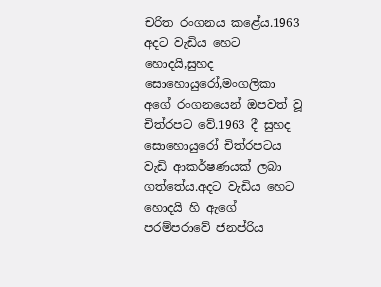චරිත රංගනය කළේය.1963 අදට වැඩිය හෙට හොදයි,සුහද සොහොයුරෝ,මංගලිකා අගේ රංගනයෙන් ඔපවත් වූ චිත්රපට වේ.1963 දී සුහද සොහොයුරෝ චිත්රපටය වැඩි ආකර්ෂණයක් ලබා ගත්තේය.අදට වැඩිය හෙට හොදයි හි ඇගේ පරම්පරාවේ ජනප්රිය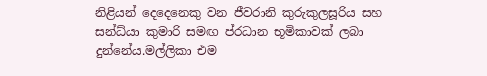නිළියන් දෙදෙනෙකු වන ජීවරානි කුරුකුලසූරිය සහ සන්ධ්යා කුමාරි සමඟ ප්රධාන භූමිකාවක් ලබා දුන්නේය.මල්ලිකා එම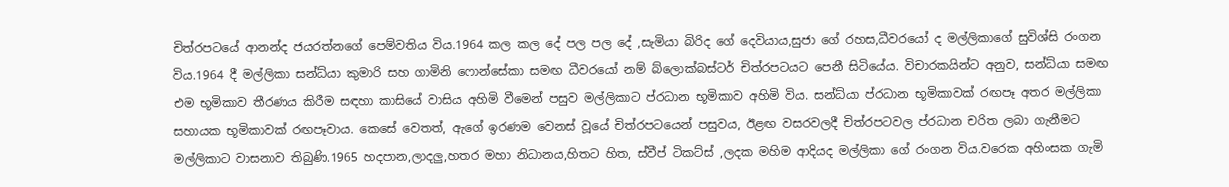චිත්රපටයේ ආනන්ද ජයරත්නගේ පෙම්වතිය විය.1964 කල කල දේ පල පල දේ ,සැමියා බිරිද ගේ දෙවියාය,සුජා ගේ රහස,ධීවරයෝ ද මල්ලිකාගේ සුවිශ්සි රංගන විය.1964 දී මල්ලිකා සන්ධ්යා කුමාරි සහ ගාමිනි ෆොන්සේකා සමඟ ධීවරයෝ නම් බ්ලොක්බස්ටර් චිත්රපටයට පෙනී සිටියේය. විචාරකයින්ට අනුව, සන්ධ්යා සමඟ එම භූමිකාව තීරණය කිරීම සඳහා කාසියේ වාසිය අහිමි වීමෙන් පසුව මල්ලිකාට ප්රධාන භූමිකාව අහිමි විය. සන්ධ්යා ප්රධාන භූමිකාවක් රඟපෑ අතර මල්ලිකා සහායක භූමිකාවක් රඟපෑවාය. කෙසේ වෙතත්, ඇගේ ඉරණම වෙනස් වූයේ චිත්රපටයෙන් පසුවය, ඊළඟ වසරවලදී චිත්රපටවල ප්රධාන චරිත ලබා ගැනීමට මල්ලිකාට වාසනාව තිබුණි.1965 හදපාන,ලාදලු,හතර මහා නිධානය,හිතට හිත, ස්වීප් ටිකට්ස් ,ලදක මහිම ආදියද මල්ලිකා ගේ රංගන විය.වරෙක අහිංසක ගැමි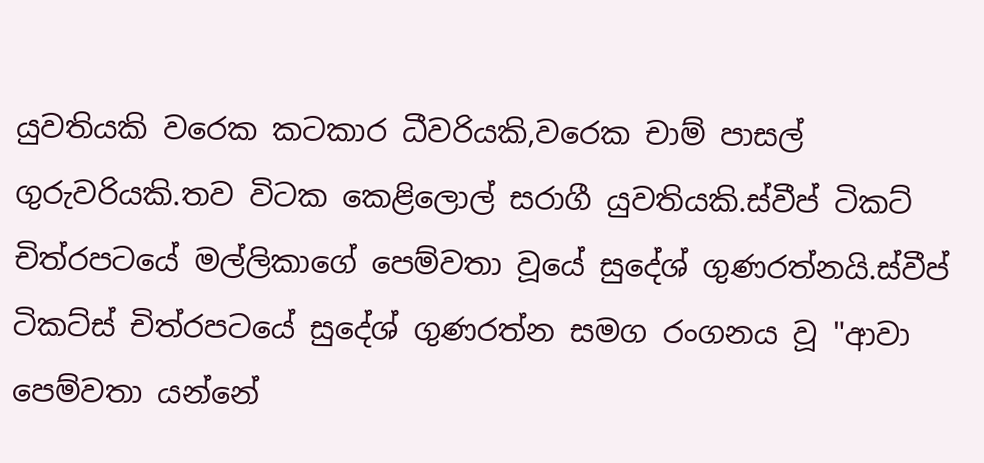යුවතියකි වරෙක කටකාර ධීවරියකි,වරෙක චාම් පාසල් ගුරුවරියකි.තව විටක කෙළිලොල් සරාගී යුවතියකි.ස්වීප් ටිකට් චිත්රපටයේ මල්ලිකාගේ පෙම්වතා වූයේ සුදේශ් ගුණරත්නයි.ස්වීප් ටිකට්ස් චිත්රපටයේ සුදේශ් ගුණරත්න සමග රංගනය වූ "ආවා පෙම්වතා යන්නේ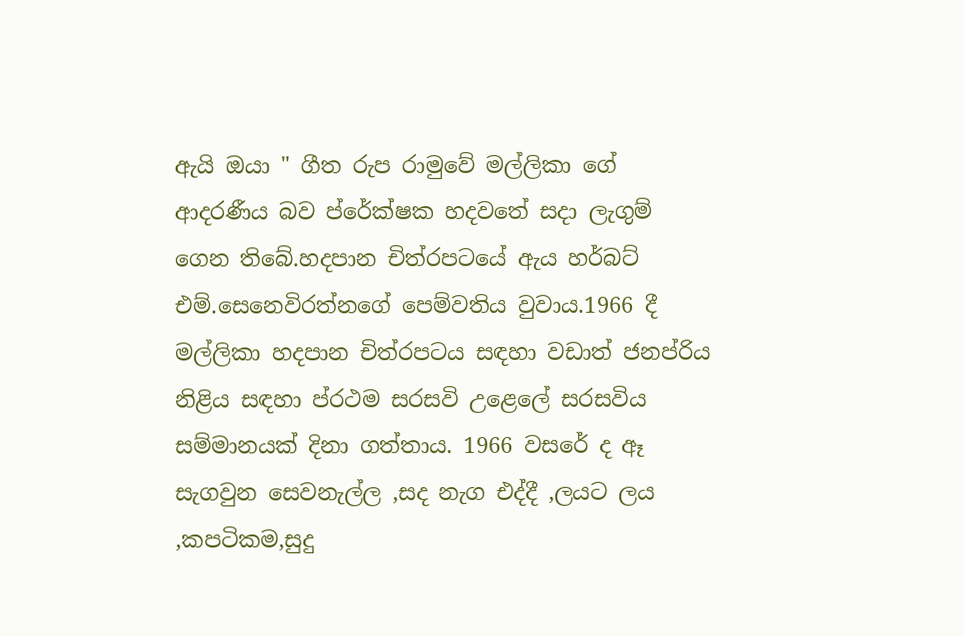ඇයි ඔයා " ගීත රුප රාමුවේ මල්ලිකා ගේ ආදරණීය බව ප්රේක්ෂක හදවතේ සදා ලැගුම් ගෙන තිබේ.හදපාන චිත්රපටයේ ඇය හර්බට් එම්.සෙනෙවිරත්නගේ පෙම්වතිය වුවාය.1966 දී මල්ලිකා හදපාන චිත්රපටය සඳහා වඩාත් ජනප්රිය නිළිය සඳහා ප්රථම සරසවි උළෙලේ සරසවිය සම්මානයක් දිනා ගත්තාය. 1966 වසරේ ද ඈ සැගවුන සෙවනැල්ල ,සද නැග එද්දී ,ලයට ලය ,කපටිකම,සුදු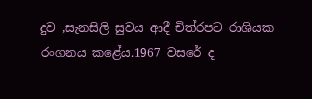දුව ,සැනසිලි සුවය ආදී චිත්රපට රාශියක රංගනය කළේය.1967 වසරේ ද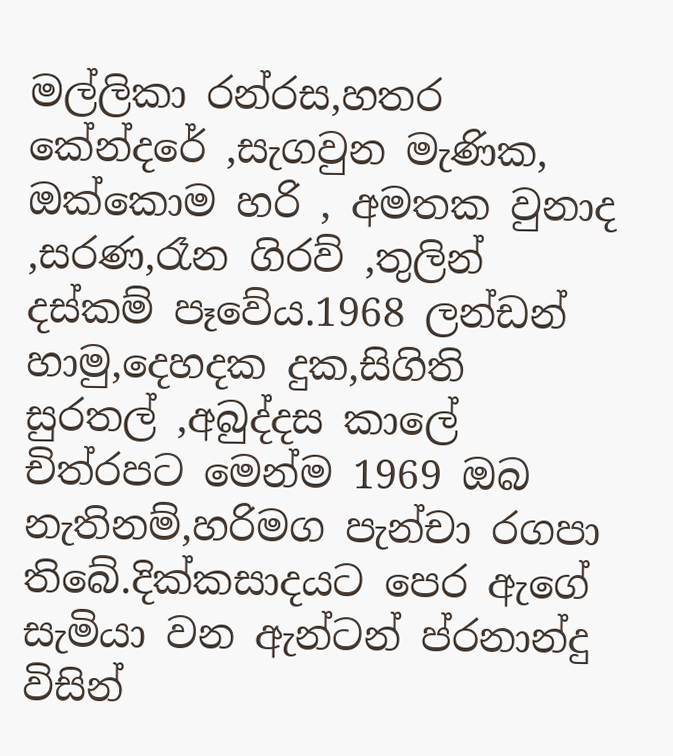මල්ලිකා රන්රස,හතර කේන්දරේ ,සැගවුන මැණික, ඔක්කොම හරි , අමතක වුනාද ,සරණ,රෑන ගිරව් ,තුලින් දස්කම් පෑවේය.1968 ලන්ඩන් හාමු,දෙහදක දුක,සිගිති සුරතල් ,අබුද්දස කාලේ චිත්රපට මෙන්ම 1969 ඔබ නැතිනම්,හරිමග පැන්චා රගපා තිබේ.දික්කසාදයට පෙර ඇගේ සැමියා වන ඇන්ටන් ප්රනාන්දු විසින්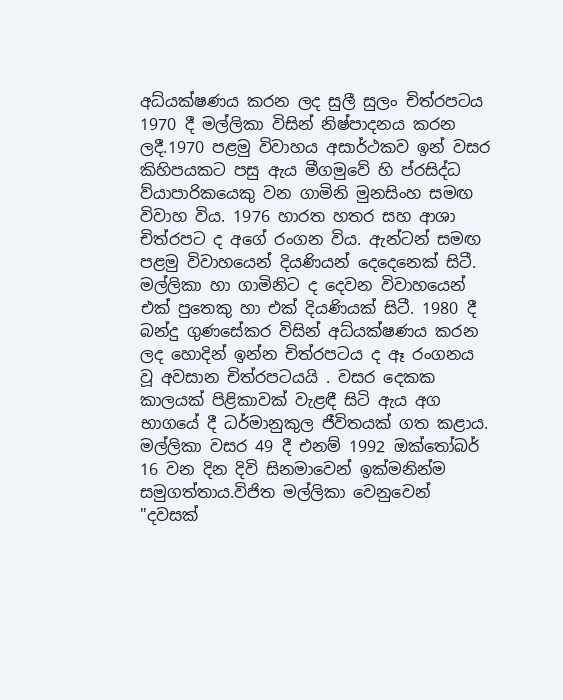අධ්යක්ෂණය කරන ලද සුලී සුලං චිත්රපටය 1970 දී මල්ලිකා විසින් නිෂ්පාදනය කරන ලදී.1970 පළමු විවාහය අසාර්ථකව ඉන් වසර කිහිපයකට පසු ඇය මීගමුවේ හි ප්රසිද්ධ ව්යාපාරිකයෙකු වන ගාමිනි මුනසිංහ සමඟ විවාහ විය. 1976 හාරත හතර සහ ආශා චිත්රපට ද අගේ රංගන විය. ඇන්ටන් සමඟ පළමු විවාහයෙන් දියණියන් දෙදෙනෙක් සිටී. මල්ලිකා හා ගාමිනිට ද දෙවන විවාහයෙන් එක් පුතෙකු හා එක් දියණියක් සිටී. 1980 දී බන්දු ගුණසේකර විසින් අධ්යක්ෂණය කරන ලද හොදින් ඉන්න චිත්රපටය ද ඈ රංගනය වූ අවසාන චිත්රපටයයි . වසර දෙකක කාලයක් පිළිකාවක් වැළඳී සිටි ඇය අග භාගයේ දී ධර්මානුකුල ජීවිතයක් ගත කළාය. මල්ලිකා වසර 49 දී එනම් 1992 ඔක්තෝබර් 16 වන දින දිවි සිනමාවෙන් ඉක්මනින්ම සමුගත්තාය.විජිත මල්ලිකා වෙනුවෙන් "දවසක්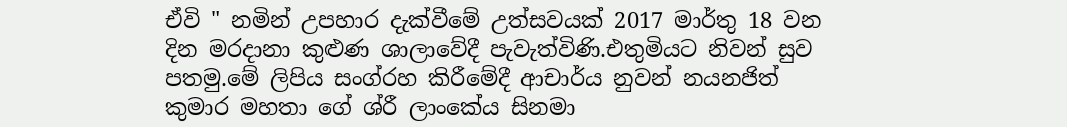ඒවි " නමින් උපහාර දැක්වීමේ උත්සවයක් 2017 මාර්තු 18 වන දින මරදානා කුළුණ ශාලාවේදී පැවැත්විණි.එතුමියට නිවන් සුව පතමු.මේ ලිපිය සංග්රහ කිරීමේදී ආචාර්ය නුවන් නයනජිත් කුමාර මහතා ගේ ශ්රී ලාංකේය සිනමා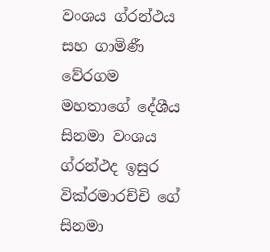වංශය ග්රන්ථය සහ ගාමිණී වේරගම මහතාගේ දේශීය සිනමා වංශය ග්රන්ථද ඉසුර වික්රමාරච්චි ගේ සිනමා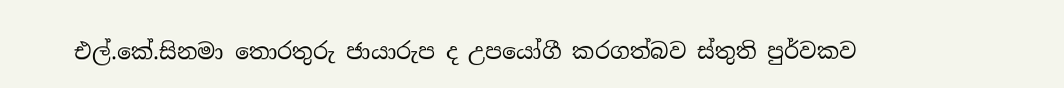එල්.කේ.සිනමා තොරතුරු ජායාරුප ද උපයෝගී කරගත්බව ස්තුති පුර්වකව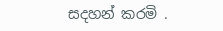සදහන් කරමි .